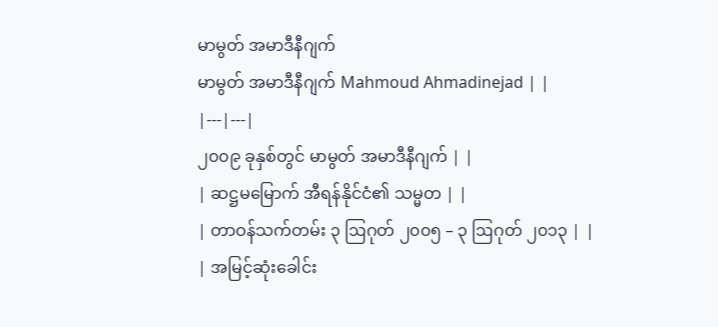မာမွတ် အမာဒီနီဂျက်
မာမွတ် အမာဒီနီဂျက် Mahmoud Ahmadinejad | |
|---|---|
၂၀၀၉ ခုနှစ်တွင် မာမွတ် အမာဒီနီဂျက် | |
| ဆဋ္ဌမမြောက် အီရန်နိုင်ငံ၏ သမ္မတ | |
| တာဝန်သက်တမ်း ၃ ဩဂုတ် ၂၀၀၅ – ၃ ဩဂုတ် ၂၀၁၃ | |
| အမြင့်ဆုံးခေါင်း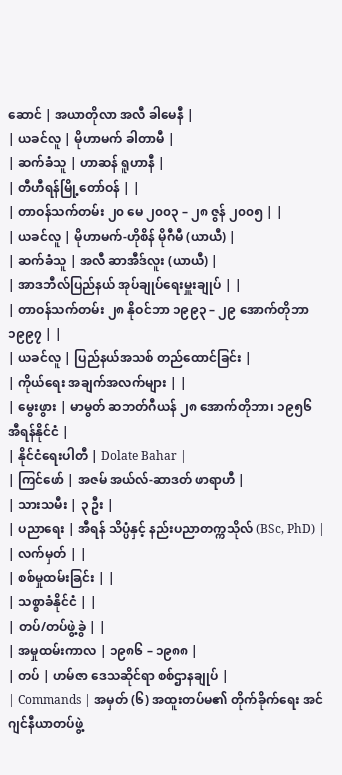ဆောင် | အယာတိုလာ အလီ ခါမေနီ |
| ယခင်လူ | မိုဟာမက် ခါတာမီ |
| ဆက်ခံသူ | ဟာဆန် ရူဟာနီ |
| တီဟီရန်မြို့တော်ဝန် | |
| တာဝန်သက်တမ်း ၂၀ မေ ၂၀၀၃ – ၂၈ ဇွန် ၂၀၀၅ | |
| ယခင်လူ | မိုဟာမက်-ဟိုစိန် မိုဂီမီ (ယာယီ) |
| ဆက်ခံသူ | အလီ ဆာအီဒ်လူး (ယာယီ) |
| အာဒဘီလ်ပြည်နယ် အုပ်ချုပ်ရေးမှူးချုပ် | |
| တာဝန်သက်တမ်း ၂၈ နိုဝင်ဘာ ၁၉၉၃ – ၂၉ အောက်တိုဘာ ၁၉၉၇ | |
| ယခင်လူ | ပြည်နယ်အသစ် တည်ထောင်ခြင်း |
| ကိုယ်ရေး အချက်အလက်များ | |
| မွေးဖွား | မာမွတ် ဆဘတ်ဂီယန် ၂၈ အောက်တိုဘာ၊ ၁၉၅၆ အီရန်နိုင်ငံ |
| နိုင်ငံရေးပါတီ | Dolate Bahar |
| ကြင်ဖော် | အဇမ် အယ်လ်-ဆာဒတ် ဖာရာဟီ |
| သားသမီး | ၃ ဦး |
| ပညာရေး | အီရန် သိပ္ပံနှင့် နည်းပညာတက္ကသိုလ် (BSc, PhD) |
| လက်မှတ် | |
| စစ်မှုထမ်းခြင်း | |
| သစ္စာခံနိုင်ငံ | |
| တပ်/တပ်ဖွဲ့ခွဲ | |
| အမှုထမ်းကာလ | ၁၉၈၆ – ၁၉၈၈ |
| တပ် | ဟမ်ဇာ ဒေသဆိုင်ရာ စစ်ဌာနချုပ် |
| Commands | အမှတ် (၆) အထူးတပ်မ၏ တိုက်ခိုက်ရေး အင်ဂျင်နီယာတပ်ဖွဲ့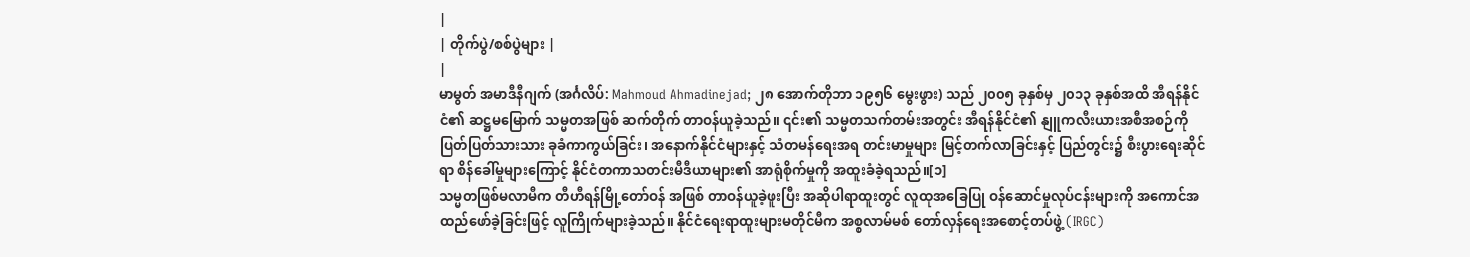|
| တိုက်ပွဲ/စစ်ပွဲများ |
|
မာမွတ် အမာဒီနီဂျက် (အင်္ဂလိပ်: Mahmoud Ahmadinejad; ၂၈ အောက်တိုဘာ ၁၉၅၆ မွေးဖွား) သည် ၂၀၀၅ ခုနှစ်မှ ၂၀၁၃ ခုနှစ်အထိ အီရန်နိုင်ငံ၏ ဆဋ္ဌမမြောက် သမ္မတအဖြစ် ဆက်တိုက် တာဝန်ယူခဲ့သည်။ ၎င်း၏ သမ္မတသက်တမ်းအတွင်း အီရန်နိုင်ငံ၏ နျူကလီးယားအစီအစဉ်ကို ပြတ်ပြတ်သားသား ခုခံကာကွယ်ခြင်း၊ အနောက်နိုင်ငံများနှင့် သံတမန်ရေးအရ တင်းမာမှုများ မြင့်တက်လာခြင်းနှင့် ပြည်တွင်း၌ စီးပွားရေးဆိုင်ရာ စိန်ခေါ်မှုများကြောင့် နိုင်ငံတကာသတင်းမီဒီယာများ၏ အာရုံစိုက်မှုကို အထူးခံခဲ့ရသည်။[၁]
သမ္မတဖြစ်မလာမီက တီဟီရန်မြို့တော်ဝန် အဖြစ် တာဝန်ယူခဲ့ဖူးပြီး အဆိုပါရာထူးတွင် လူထုအခြေပြု ဝန်ဆောင်မှုလုပ်ငန်းများကို အကောင်အထည်ဖော်ခဲ့ခြင်းဖြင့် လူကြိုက်များခဲ့သည်။ နိုင်ငံရေးရာထူးများမတိုင်မီက အစ္စလာမ်မစ် တော်လှန်ရေးအစောင့်တပ်ဖွဲ့ (IRGC)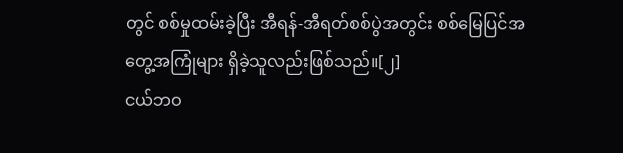တွင် စစ်မှုထမ်းခဲ့ပြီး အီရန်-အီရတ်စစ်ပွဲအတွင်း စစ်မြေပြင်အတွေ့အကြုံများ ရှိခဲ့သူလည်းဖြစ်သည်။[၂]
ငယ်ဘဝ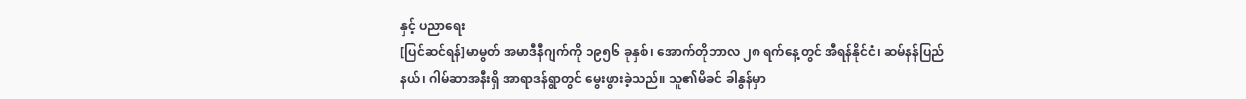နှင့် ပညာရေး
[ပြင်ဆင်ရန်]မာမွတ် အမာဒီနီဂျက်ကို ၁၉၅၆ ခုနှစ်၊ အောက်တိုဘာလ ၂၈ ရက်နေ့တွင် အီရန်နိုင်ငံ၊ ဆမ်နန်ပြည်နယ်၊ ဂါမ်ဆာအနီးရှိ အာရာဒန်ရွာတွင် မွေးဖွားခဲ့သည်။ သူ၏မိခင် ခါနွန်မှာ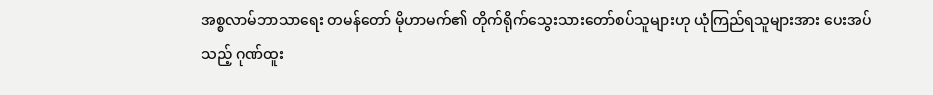အစ္စလာမ်ဘာသာရေး တမန်တော် မိုဟာမက်၏ တိုက်ရိုက်သွေးသားတော်စပ်သူများဟု ယုံကြည်ရသူများအား ပေးအပ်သည့် ဂုဏ်ထူး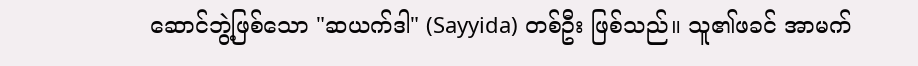ဆောင်ဘွဲ့ဖြစ်သော "ဆယက်ဒါ" (Sayyida) တစ်ဦး ဖြစ်သည်။ သူ၏ဖခင် အာမက်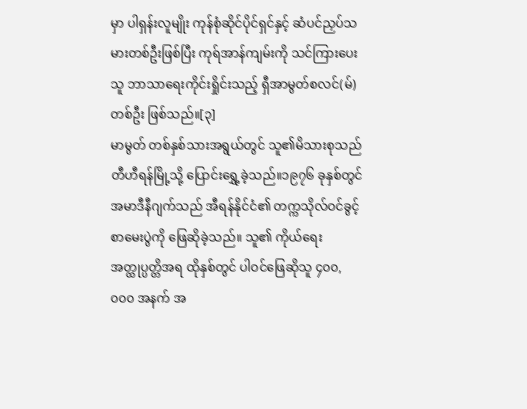မှာ ပါရှန်းလူမျိုး ကုန်စုံဆိုင်ပိုင်ရှင်နှင့် ဆံပင်ညှပ်သမားတစ်ဦးဖြစ်ပြီး ကုရ်အာန်ကျမ်းကို သင်ကြားပေးသူ ဘာသာရေးကိုင်းရှိုင်းသည့် ရှီအာမွတ်စလင်(မ်) တစ်ဦး ဖြစ်သည်။[၃]
မာမွတ် တစ်နှစ်သားအရွယ်တွင် သူ၏မိသားစုသည် တီဟီရန်မြို့သို့ ပြောင်းရွှေ့ခဲ့သည်။၁၉၇၆ ခုနှစ်တွင် အမာဒီနီဂျက်သည် အီရန်နိုင်ငံ၏ တက္ကသိုလ်ဝင်ခွင့် စာမေးပွဲကို ဖြေဆိုခဲ့သည်။ သူ၏ ကိုယ်ရေးအတ္ထုပ္ပတ္တိအရ ထိုနှစ်တွင် ပါဝင်ဖြေဆိုသူ ၄၀၀,၀၀၀ အနက် အ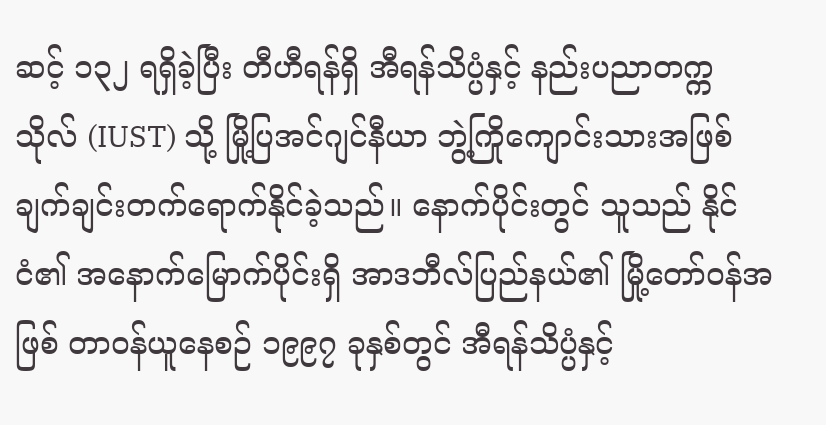ဆင့် ၁၃၂ ရရှိခဲ့ပြီး တီဟီရန်ရှိ အီရန်သိပ္ပံနှင့် နည်းပညာတက္ကသိုလ် (IUST) သို့ မြို့ပြအင်ဂျင်နီယာ ဘွဲ့ကြိုကျောင်းသားအဖြစ် ချက်ချင်းတက်ရောက်နိုင်ခဲ့သည်။ နောက်ပိုင်းတွင် သူသည် နိုင်ငံ၏ အနောက်မြောက်ပိုင်းရှိ အာဒဘီလ်ပြည်နယ်၏ မြို့တော်ဝန်အဖြစ် တာဝန်ယူနေစဉ် ၁၉၉၇ ခုနှစ်တွင် အီရန်သိပ္ပံနှင့်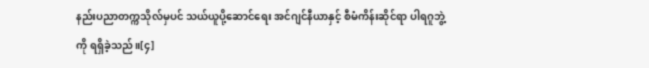နည်းပညာတက္ကသိုလ်မှပင် သယ်ယူပို့ဆောင်ရေး အင်ဂျင်နီယာနှင့် စီမံကိန်းဆိုင်ရာ ပါရဂူဘွဲ့ကို ရရှိခဲ့သည်။[၄]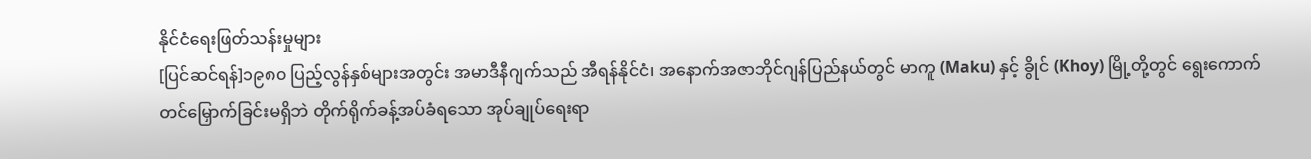နိုင်ငံရေးဖြတ်သန်းမှုများ
[ပြင်ဆင်ရန်]၁၉၈၀ ပြည့်လွန်နှစ်များအတွင်း အမာဒီနီဂျက်သည် အီရန်နိုင်ငံ၊ အနောက်အဇာဘိုင်ဂျန်ပြည်နယ်တွင် မာကူ (Maku) နှင့် ခွိုင် (Khoy) မြို့တို့တွင် ရွေးကောက်တင်မြှောက်ခြင်းမရှိဘဲ တိုက်ရိုက်ခန့်အပ်ခံရသော အုပ်ချုပ်ရေးရာ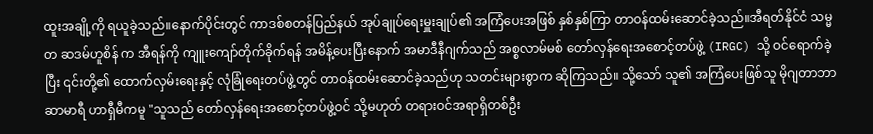ထူးအချို့ကို ရယူခဲ့သည်။နောက်ပိုင်းတွင် ကာဒစ်စတန်ပြည်နယ် အုပ်ချုပ်ရေးမှူးချုပ်၏ အကြံပေးအဖြစ် နှစ်နှစ်ကြာ တာဝန်ထမ်းဆောင်ခဲ့သည်။အီရတ်နိုင်ငံ သမ္မတ ဆဒမ်ဟူစိန် က အီရန်ကို ကျူးကျော်တိုက်ခိုက်ရန် အမိန့်ပေးပြီးနောက် အမာဒီနီဂျက်သည် အစ္စလာမ်မစ် တော်လှန်ရေးအစောင့်တပ်ဖွဲ့ (IRGC) သို့ ဝင်ရောက်ခဲ့ပြီး ၎င်းတို့၏ ထောက်လှမ်းရေးနှင့် လုံခြုံရေးတပ်ဖွဲ့တွင် တာဝန်ထမ်းဆောင်ခဲ့သည်ဟု သတင်းများစွာက ဆိုကြသည်။ သို့သော် သူ၏ အကြံပေးဖြစ်သူ မိုဂျတာဘာ ဆာမာရီ ဟာရှီမီကမူ "သူသည် တော်လှန်ရေးအစောင့်တပ်ဖွဲ့ဝင် သို့မဟုတ် တရားဝင်အရာရှိတစ်ဦး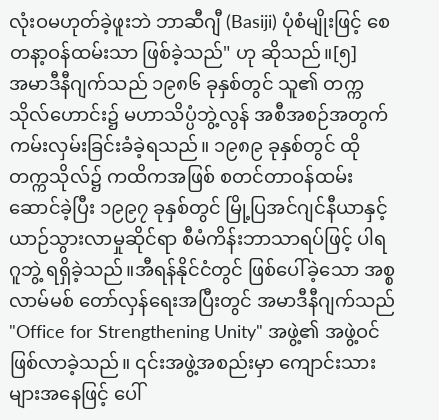လုံးဝမဟုတ်ခဲ့ဖူးဘဲ ဘာဆီဂျီ (Basiji) ပုံစံမျိုးဖြင့် စေတနာ့ဝန်ထမ်းသာ ဖြစ်ခဲ့သည်" ဟု ဆိုသည်။[၅]
အမာဒီနီဂျက်သည် ၁၉၈၆ ခုနှစ်တွင် သူ၏ တက္ကသိုလ်ဟောင်း၌ မဟာသိပ္ပံဘွဲ့လွန် အစီအစဉ်အတွက် ကမ်းလှမ်းခြင်းခံခဲ့ရသည်။ ၁၉၈၉ ခုနှစ်တွင် ထိုတက္ကသိုလ်၌ ကထိကအဖြစ် စတင်တာဝန်ထမ်းဆောင်ခဲ့ပြီး ၁၉၉၇ ခုနှစ်တွင် မြို့ပြအင်ဂျင်နီယာနှင့် ယာဉ်သွားလာမှုဆိုင်ရာ စီမံကိန်းဘာသာရပ်ဖြင့် ပါရဂူဘွဲ့ ရရှိခဲ့သည်။အီရန်နိုင်ငံတွင် ဖြစ်ပေါ်ခဲ့သော အစ္စလာမ်မစ် တော်လှန်ရေးအပြီးတွင် အမာဒီနီဂျက်သည် "Office for Strengthening Unity" အဖွဲ့၏ အဖွဲ့ဝင်ဖြစ်လာခဲ့သည်။ ၎င်းအဖွဲ့အစည်းမှာ ကျောင်းသားများအနေဖြင့် ပေါ်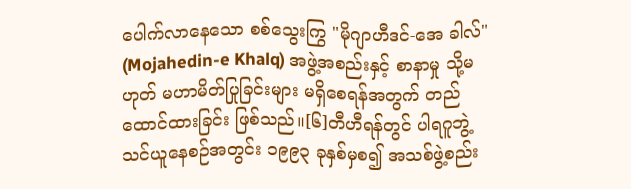ပေါက်လာနေသော စစ်သွေးကြွ "မိုဂျာဟီဒင်-အေ ခါလ်" (Mojahedin-e Khalq) အဖွဲ့အစည်းနှင့် စာနာမှု သို့မဟုတ် မဟာမိတ်ပြုခြင်းများ မရှိစေရန်အတွက် တည်ထောင်ထားခြင်း ဖြစ်သည်။[၆]တီဟီရန်တွင် ပါရဂူဘွဲ့ သင်ယူနေစဉ်အတွင်း ၁၉၉၃ ခုနှစ်မှစ၍ အသစ်ဖွဲ့စည်း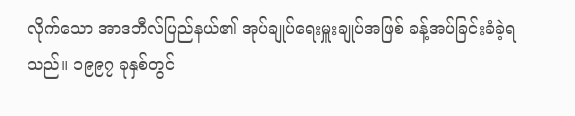လိုက်သော အာဒဘီလ်ပြည်နယ်၏ အုပ်ချုပ်ရေးမှူးချုပ်အဖြစ် ခန့်အပ်ခြင်းခံခဲ့ရသည်။ ၁၉၉၇ ခုနှစ်တွင်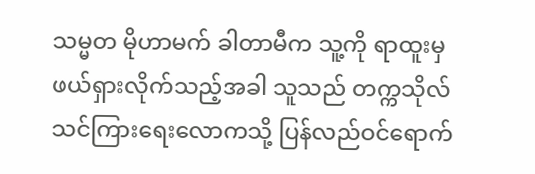သမ္မတ မိုဟာမက် ခါတာမီက သူ့ကို ရာထူးမှ ဖယ်ရှားလိုက်သည့်အခါ သူသည် တက္ကသိုလ် သင်ကြားရေးလောကသို့ ပြန်လည်ဝင်ရောက်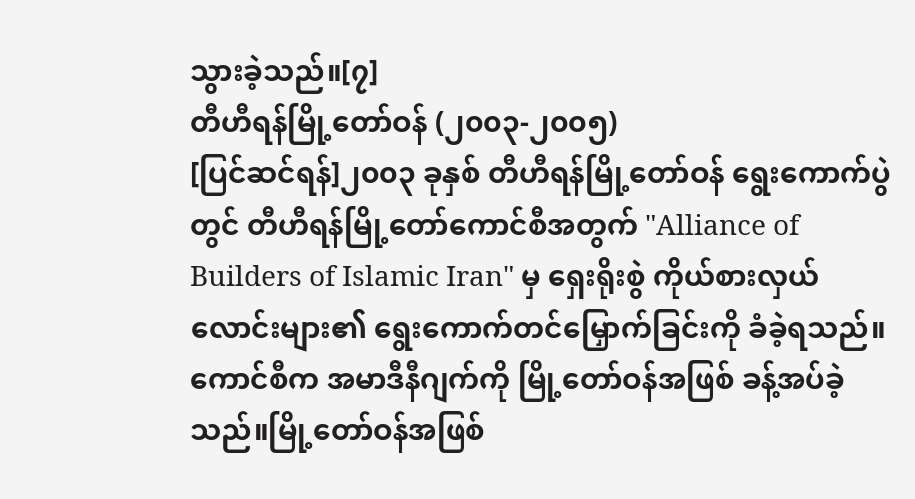သွားခဲ့သည်။[၇]
တီဟီရန်မြို့တော်ဝန် (၂၀၀၃-၂၀၀၅)
[ပြင်ဆင်ရန်]၂၀၀၃ ခုနှစ် တီဟီရန်မြို့တော်ဝန် ရွေးကောက်ပွဲတွင် တီဟီရန်မြို့တော်ကောင်စီအတွက် "Alliance of Builders of Islamic Iran" မှ ရှေးရိုးစွဲ ကိုယ်စားလှယ်လောင်းများ၏ ရွေးကောက်တင်မြှောက်ခြင်းကို ခံခဲ့ရသည်။ ကောင်စီက အမာဒီနီဂျက်ကို မြို့တော်ဝန်အဖြစ် ခန့်အပ်ခဲ့သည်။မြို့တော်ဝန်အဖြစ်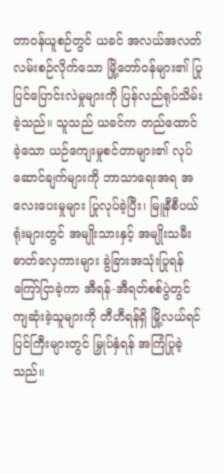တာဝန်ယူစဉ်တွင် ယခင် အလယ်အလတ်လမ်းစဉ်လိုက်သော မြို့တော်ဝန်များ၏ ပြုပြင်ပြောင်းလဲမှုများကို ပြန်လည်ရုပ်သိမ်းခဲ့သည်။ သူသည် ယခင်က တည်ထောင်ခဲ့သော ယဉ်ကျေးမှုစင်တာများ၏ လုပ်ဆောင်ချက်များကို ဘာသာရေးအရ အလေးပေးမှုများ ပြုလုပ်ခဲ့ပြီး၊ မြူနီစီပယ်ရုံးများတွင် အမျိုးသားနှင့် အမျိုးသမီး ဓာတ်လှေကားများ ခွဲခြားအသုံးပြုရန် ကြော်ငြာခဲ့ကာ အီရန်-အီရတ်စစ်ပွဲတွင် ကျဆုံးခဲ့သူများကို တီဟီရန်ရှိ မြို့လယ်ရင်ပြင်ကြီးများတွင် မြှုပ်နှံရန် အကြံပြုခဲ့သည်။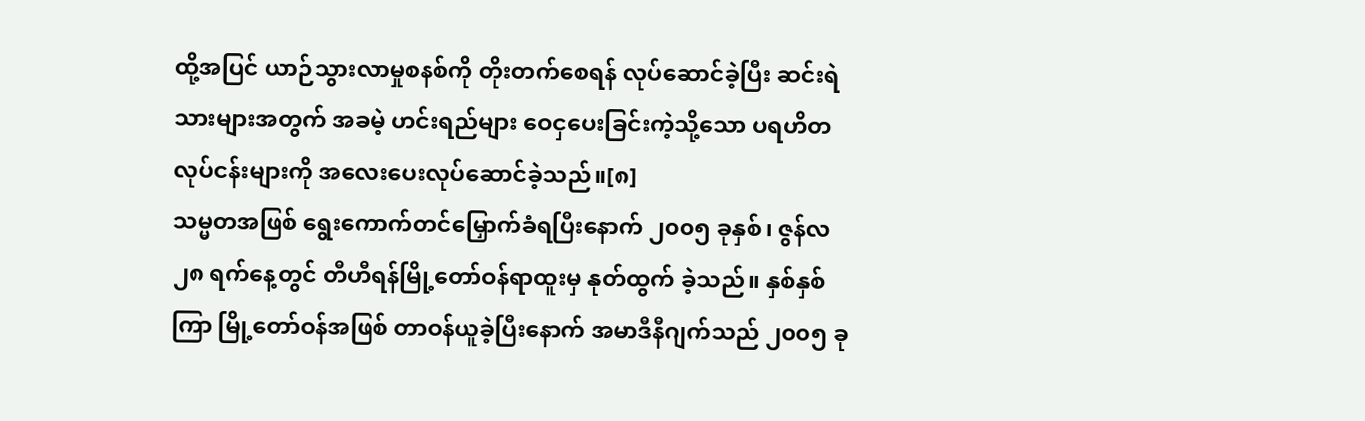ထို့အပြင် ယာဉ်သွားလာမှုစနစ်ကို တိုးတက်စေရန် လုပ်ဆောင်ခဲ့ပြီး ဆင်းရဲသားများအတွက် အခမဲ့ ဟင်းရည်များ ဝေငှပေးခြင်းကဲ့သို့သော ပရဟိတလုပ်ငန်းများကို အလေးပေးလုပ်ဆောင်ခဲ့သည်။[၈]
သမ္မတအဖြစ် ရွေးကောက်တင်မြှောက်ခံရပြီးနောက် ၂၀၀၅ ခုနှစ်၊ ဇွန်လ ၂၈ ရက်နေ့တွင် တီဟီရန်မြို့တော်ဝန်ရာထူးမှ နုတ်ထွက် ခဲ့သည်။ နှစ်နှစ်ကြာ မြို့တော်ဝန်အဖြစ် တာဝန်ယူခဲ့ပြီးနောက် အမာဒီနီဂျက်သည် ၂၀၀၅ ခု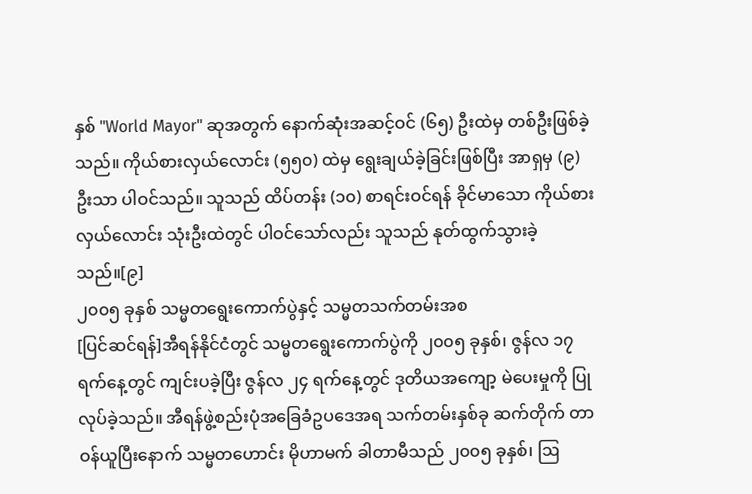နှစ် "World Mayor" ဆုအတွက် နောက်ဆုံးအဆင့်ဝင် (၆၅) ဦးထဲမှ တစ်ဦးဖြစ်ခဲ့သည်။ ကိုယ်စားလှယ်လောင်း (၅၅၀) ထဲမှ ရွေးချယ်ခဲ့ခြင်းဖြစ်ပြီး အာရှမှ (၉) ဦးသာ ပါဝင်သည်။ သူသည် ထိပ်တန်း (၁၀) စာရင်းဝင်ရန် ခိုင်မာသော ကိုယ်စားလှယ်လောင်း သုံးဦးထဲတွင် ပါဝင်သော်လည်း သူသည် နုတ်ထွက်သွားခဲ့သည်။[၉]
၂၀၀၅ ခုနှစ် သမ္မတရွေးကောက်ပွဲနှင့် သမ္မတသက်တမ်းအစ
[ပြင်ဆင်ရန်]အီရန်နိုင်ငံတွင် သမ္မတရွေးကောက်ပွဲကို ၂၀၀၅ ခုနှစ်၊ ဇွန်လ ၁၇ ရက်နေ့တွင် ကျင်းပခဲ့ပြီး ဇွန်လ ၂၄ ရက်နေ့တွင် ဒုတိယအကျော့ မဲပေးမှုကို ပြုလုပ်ခဲ့သည်။ အီရန်ဖွဲ့စည်းပုံအခြေခံဥပဒေအရ သက်တမ်းနှစ်ခု ဆက်တိုက် တာဝန်ယူပြီးနောက် သမ္မတဟောင်း မိုဟာမက် ခါတာမီသည် ၂၀၀၅ ခုနှစ်၊ ဩ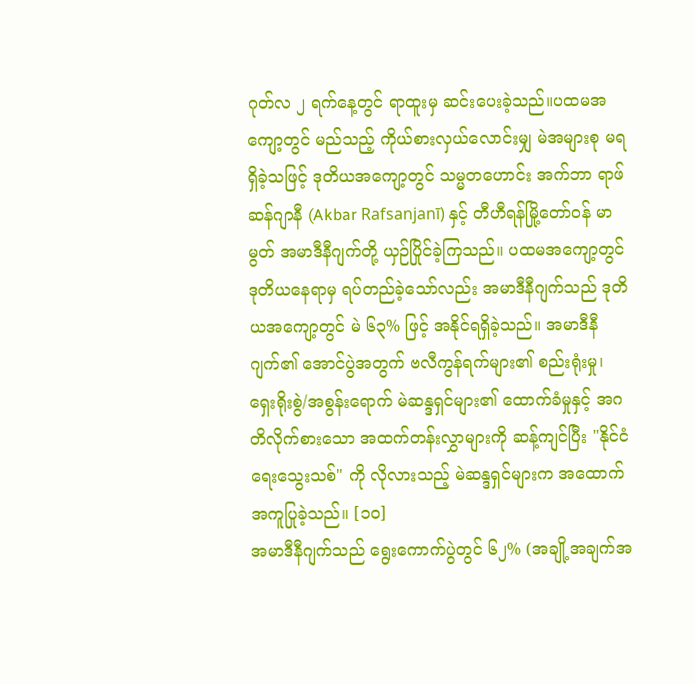ဂုတ်လ ၂ ရက်နေ့တွင် ရာထူးမှ ဆင်းပေးခဲ့သည်။ပထမအကျော့တွင် မည်သည့် ကိုယ်စားလှယ်လောင်းမျှ မဲအများစု မရရှိခဲ့သဖြင့် ဒုတိယအကျော့တွင် သမ္မတဟောင်း အက်ဘာ ရာဖ်ဆန်ဂျာနီ (Akbar Rafsanjanī) နှင့် တီဟီရန်မြို့တော်ဝန် မာမွတ် အမာဒီနီဂျက်တို့ ယှဉ်ပြိုင်ခဲ့ကြသည်။ ပထမအကျော့တွင် ဒုတိယနေရာမှ ရပ်တည်ခဲ့သော်လည်း အမာဒီနီဂျက်သည် ဒုတိယအကျော့တွင် မဲ ၆၃% ဖြင့် အနိုင်ရရှိခဲ့သည်။ အမာဒီနီဂျက်၏ အောင်ပွဲအတွက် ဗလီကွန်ရက်များ၏ စည်းရုံးမှု၊ ရှေးရိုးစွဲ/အစွန်းရောက် မဲဆန္ဒရှင်များ၏ ထောက်ခံမှုနှင့် အဂတိလိုက်စားသော အထက်တန်းလွှာများကို ဆန့်ကျင်ပြီး "နိုင်ငံရေးသွေးသစ်" ကို လိုလားသည့် မဲဆန္ဒရှင်များက အထောက်အကူပြုခဲ့သည်။ [၁၀]
အမာဒီနီဂျက်သည် ရွေးကောက်ပွဲတွင် ၆၂% (အချို့အချက်အ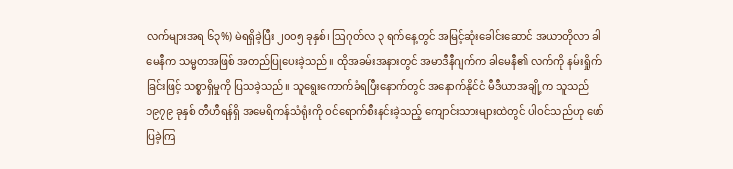လက်များအရ ၆၃%) မဲရရှိခဲ့ပြီး ၂၀၀၅ ခုနှစ်၊ ဩဂုတ်လ ၃ ရက်နေ့တွင် အမြင့်ဆုံးခေါင်းဆောင် အယာတိုလာ ခါမေနီက သမ္မတအဖြစ် အတည်ပြုပေးခဲ့သည်။ ထိုအခမ်းအနားတွင် အမာဒီနီဂျက်က ခါမေနီ၏ လက်ကို နမ်းရှိုက်ခြင်းဖြင့် သစ္စာရှိမှုကို ပြသခဲ့သည်။ သူရွေးကောက်ခံရပြီးနောက်တွင် အနောက်နိုင်ငံ မီဒီယာအချို့က သူသည် ၁၉၇၉ ခုနှစ် တီဟီရန်ရှိ အမေရိကန်သံရုံးကို ဝင်ရောက်စီးနင်းခဲ့သည့် ကျောင်းသားများထဲတွင် ပါဝင်သည်ဟု ဖော်ပြခဲ့ကြ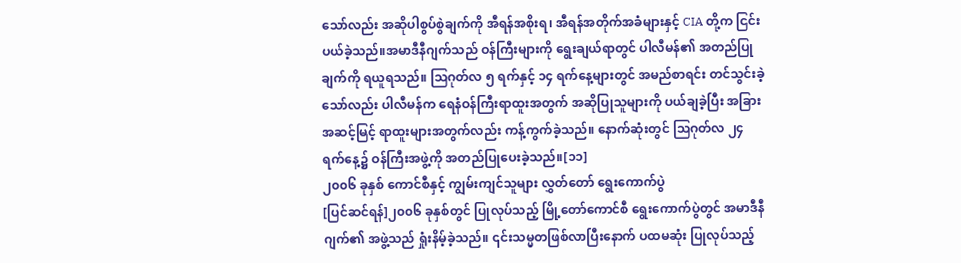သော်လည်း အဆိုပါစွပ်စွဲချက်ကို အီရန်အစိုးရ၊ အီရန်အတိုက်အခံများနှင့် CIA တို့က ငြင်းပယ်ခဲ့သည်။အမာဒီနီဂျက်သည် ဝန်ကြီးများကို ရွေးချယ်ရာတွင် ပါလီမန်၏ အတည်ပြုချက်ကို ရယူရသည်။ ဩဂုတ်လ ၅ ရက်နှင့် ၁၄ ရက်နေ့များတွင် အမည်စာရင်း တင်သွင်းခဲ့သော်လည်း ပါလီမန်က ရေနံဝန်ကြီးရာထူးအတွက် အဆိုပြုသူများကို ပယ်ချခဲ့ပြီး အခြားအဆင့်မြင့် ရာထူးများအတွက်လည်း ကန့်ကွက်ခဲ့သည်။ နောက်ဆုံးတွင် ဩဂုတ်လ ၂၄ ရက်နေ့၌ ဝန်ကြီးအဖွဲ့ကို အတည်ပြုပေးခဲ့သည်။[၁၁]
၂၀၀၆ ခုနှစ် ကောင်စီနှင့် ကျွမ်းကျင်သူများ လွှတ်တော် ရွေးကောက်ပွဲ
[ပြင်ဆင်ရန်]၂၀၀၆ ခုနှစ်တွင် ပြုလုပ်သည့် မြို့တော်ကောင်စီ ရွေးကောက်ပွဲတွင် အမာဒီနီဂျက်၏ အဖွဲ့သည် ရှုံးနိမ့်ခဲ့သည်။ ၎င်းသမ္မတဖြစ်လာပြီးနောက် ပထမဆုံး ပြုလုပ်သည့်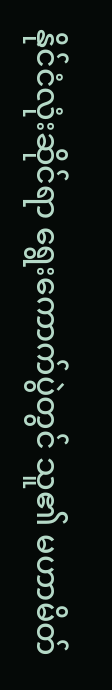နိုင်ငံလုံးဆိုင်ရာ ရွေးကောက်ပွဲတွင် သူ၏ မဟာမိတ်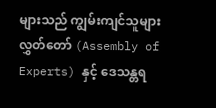များသည် ကျွမ်းကျင်သူများ လွှတ်တော် (Assembly of Experts) နှင့် ဒေသန္တရ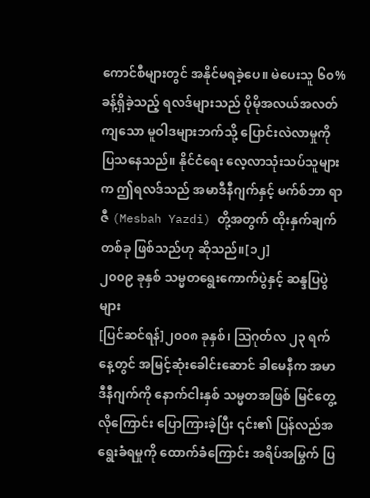ကောင်စီများတွင် အနိုင်မရခဲ့ပေ။ မဲပေးသူ ၆၀% ခန့်ရှိခဲ့သည့် ရလဒ်များသည် ပိုမိုအလယ်အလတ်ကျသော မူဝါဒများဘက်သို့ ပြောင်းလဲလာမှုကို ပြသနေသည်။ နိုင်ငံရေး လေ့လာသုံးသပ်သူများက ဤရလဒ်သည် အမာဒီနီဂျက်နှင့် မက်စ်ဘာ ရာဇီ (Mesbah Yazdi) တို့အတွက် ထိုးနှက်ချက်တစ်ခု ဖြစ်သည်ဟု ဆိုသည်။[၁၂]
၂၀၀၉ ခုနှစ် သမ္မတရွေးကောက်ပွဲနှင့် ဆန္ဒပြပွဲများ
[ပြင်ဆင်ရန်]၂၀၀၈ ခုနှစ်၊ ဩဂုတ်လ ၂၃ ရက်နေ့တွင် အမြင့်ဆုံးခေါင်းဆောင် ခါမေနီက အမာဒီနီဂျက်ကို နောက်ငါးနှစ် သမ္မတအဖြစ် မြင်တွေ့လိုကြောင်း ပြောကြားခဲ့ပြီး ၎င်း၏ ပြန်လည်အရွေးခံရမှုကို ထောက်ခံကြောင်း အရိပ်အမြွက် ပြ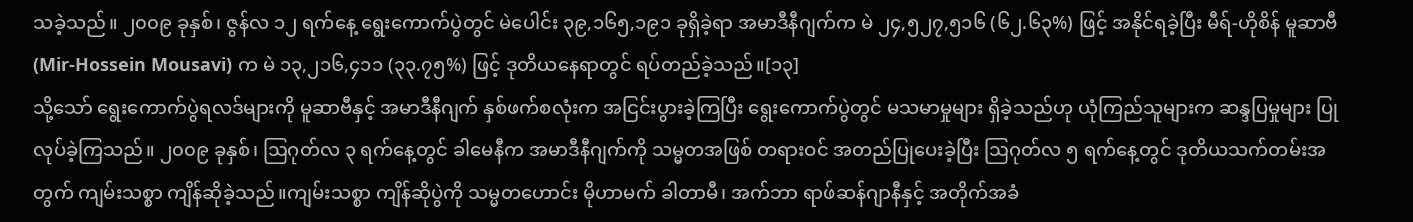သခဲ့သည်။ ၂၀၀၉ ခုနှစ်၊ ဇွန်လ ၁၂ ရက်နေ့ ရွေးကောက်ပွဲတွင် မဲပေါင်း ၃၉,၁၆၅,၁၉၁ ခုရှိခဲ့ရာ အမာဒီနီဂျက်က မဲ ၂၄,၅၂၇,၅၁၆ (၆၂.၆၃%) ဖြင့် အနိုင်ရခဲ့ပြီး မီရ်-ဟိုစိန် မူဆာဗီ (Mir-Hossein Mousavi) က မဲ ၁၃,၂၁၆,၄၁၁ (၃၃.၇၅%) ဖြင့် ဒုတိယနေရာတွင် ရပ်တည်ခဲ့သည်။[၁၃]
သို့သော် ရွေးကောက်ပွဲရလဒ်များကို မူဆာဗီနှင့် အမာဒီနီဂျက် နှစ်ဖက်စလုံးက အငြင်းပွားခဲ့ကြပြီး ရွေးကောက်ပွဲတွင် မသမာမှုများ ရှိခဲ့သည်ဟု ယုံကြည်သူများက ဆန္ဒပြမှုများ ပြုလုပ်ခဲ့ကြသည်။ ၂၀၀၉ ခုနှစ်၊ ဩဂုတ်လ ၃ ရက်နေ့တွင် ခါမေနီက အမာဒီနီဂျက်ကို သမ္မတအဖြစ် တရားဝင် အတည်ပြုပေးခဲ့ပြီး ဩဂုတ်လ ၅ ရက်နေ့တွင် ဒုတိယသက်တမ်းအတွက် ကျမ်းသစ္စာ ကျိန်ဆိုခဲ့သည်။ကျမ်းသစ္စာ ကျိန်ဆိုပွဲကို သမ္မတဟောင်း မိုဟာမက် ခါတာမီ၊ အက်ဘာ ရာဖ်ဆန်ဂျာနီနှင့် အတိုက်အခံ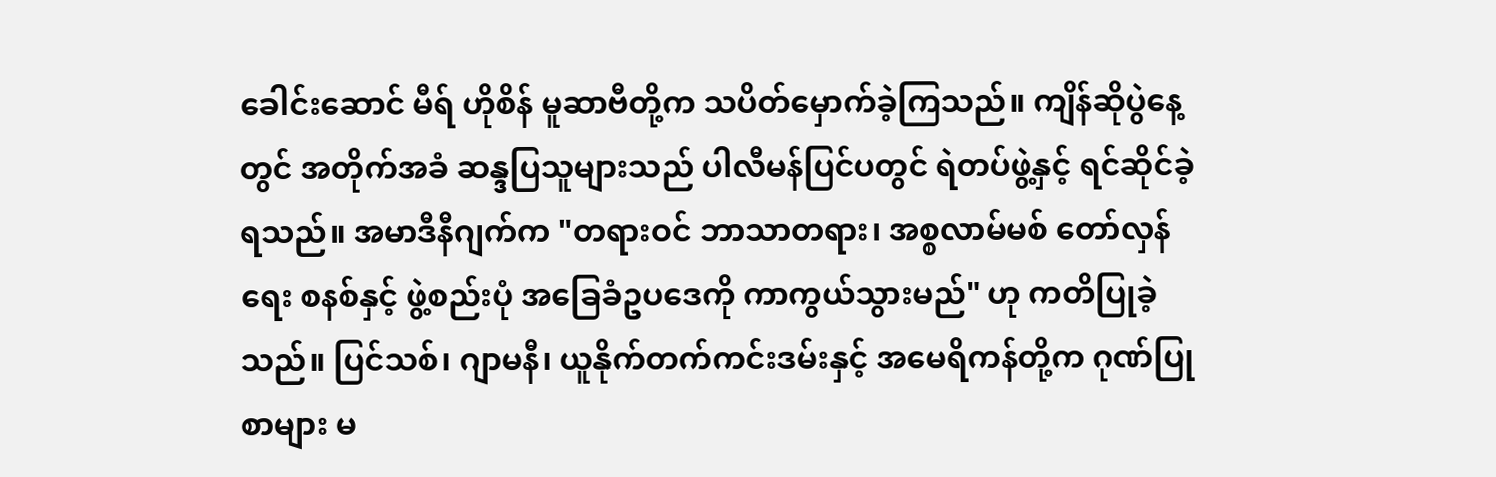ခေါင်းဆောင် မီရ် ဟိုစိန် မူဆာဗီတို့က သပိတ်မှောက်ခဲ့ကြသည်။ ကျိန်ဆိုပွဲနေ့တွင် အတိုက်အခံ ဆန္ဒပြသူများသည် ပါလီမန်ပြင်ပတွင် ရဲတပ်ဖွဲ့နှင့် ရင်ဆိုင်ခဲ့ရသည်။ အမာဒီနီဂျက်က "တရားဝင် ဘာသာတရား၊ အစ္စလာမ်မစ် တော်လှန်ရေး စနစ်နှင့် ဖွဲ့စည်းပုံ အခြေခံဥပဒေကို ကာကွယ်သွားမည်" ဟု ကတိပြုခဲ့သည်။ ပြင်သစ်၊ ဂျာမနီ၊ ယူနိုက်တက်ကင်းဒမ်းနှင့် အမေရိကန်တို့က ဂုဏ်ပြုစာများ မ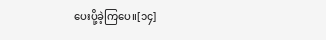ပေးပို့ခဲ့ကြပေ။[၁၄]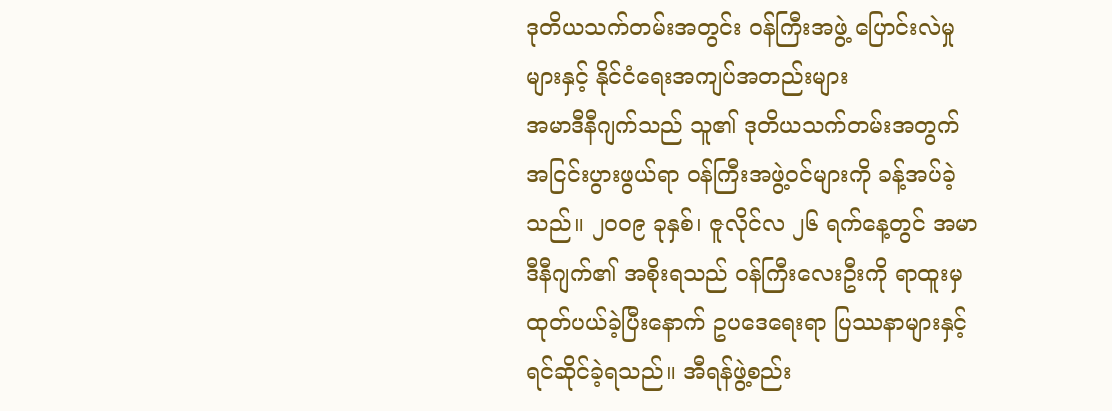ဒုတိယသက်တမ်းအတွင်း ဝန်ကြီးအဖွဲ့ ပြောင်းလဲမှုများနှင့် နိုင်ငံရေးအကျပ်အတည်းများ
အမာဒီနီဂျက်သည် သူ၏ ဒုတိယသက်တမ်းအတွက် အငြင်းပွားဖွယ်ရာ ဝန်ကြီးအဖွဲ့ဝင်များကို ခန့်အပ်ခဲ့သည်။ ၂၀၀၉ ခုနှစ်၊ ဇူလိုင်လ ၂၆ ရက်နေ့တွင် အမာဒီနီဂျက်၏ အစိုးရသည် ဝန်ကြီးလေးဦးကို ရာထူးမှ ထုတ်ပယ်ခဲ့ပြီးနောက် ဥပဒေရေးရာ ပြဿနာများနှင့် ရင်ဆိုင်ခဲ့ရသည်။ အီရန်ဖွဲ့စည်း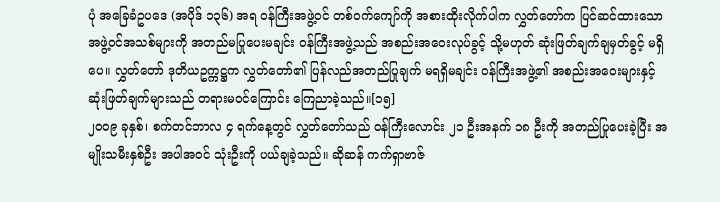ပုံ အခြေခံဥပဒေ (အပိုဒ် ၁၃၆) အရ ဝန်ကြီးအဖွဲ့ဝင် တစ်ဝက်ကျော်ကို အစားထိုးလိုက်ပါက လွှတ်တော်က ပြင်ဆင်ထားသော အဖွဲ့ဝင်အသစ်များကို အတည်မပြုပေးမချင်း ဝန်ကြီးအဖွဲ့သည် အစည်းအဝေးလုပ်ခွင့် သို့မဟုတ် ဆုံးဖြတ်ချက်ချမှတ်ခွင့် မရှိပေ။ လွှတ်တော် ဒုတိယဥက္ကဋ္ဌက လွှတ်တော်၏ ပြန်လည်အတည်ပြုချက် မရရှိမချင်း ဝန်ကြီးအဖွဲ့၏ အစည်းအဝေးများနှင့် ဆုံးဖြတ်ချက်များသည် တရားမဝင်ကြောင်း ကြေညာခဲ့သည်။[၁၅]
၂၀၀၉ ခုနှစ်၊ စက်တင်ဘာလ ၄ ရက်နေ့တွင် လွှတ်တော်သည် ဝန်ကြီးလောင်း ၂၁ ဦးအနက် ၁၈ ဦးကို အတည်ပြုပေးခဲ့ပြီး အမျိုးသမီးနှစ်ဦး အပါအဝင် သုံးဦးကို ပယ်ချခဲ့သည်။ ဆိုဆန် ကက်ရှာဗာဇ်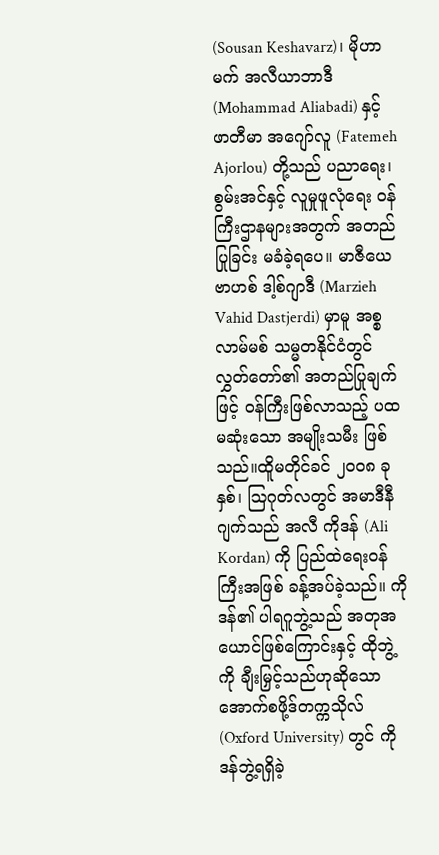(Sousan Keshavarz)၊ မိုဟာမက် အလီယာဘာဒီ (Mohammad Aliabadi) နှင့် ဖာတီမာ အဂျော်လူ (Fatemeh Ajorlou) တို့သည် ပညာရေး၊ စွမ်းအင်နှင့် လူမှုဖူလုံရေး ဝန်ကြီးဌာနများအတွက် အတည်ပြုခြင်း မခံခဲ့ရပေ။ မာဇီယေ ဗာဟစ် ဒါ့စ်ဂျာဒီ (Marzieh Vahid Dastjerdi) မှာမူ အစ္စလာမ်မစ် သမ္မတနိုင်ငံတွင် လွှတ်တော်၏ အတည်ပြုချက်ဖြင့် ဝန်ကြီးဖြစ်လာသည့် ပထမဆုံးသော အမျိုးသမီး ဖြစ်သည်။ထိူမတိုင်ခင် ၂၀၀၈ ခုနှစ်၊ ဩဂုတ်လတွင် အမာဒီနီဂျက်သည် အလီ ကိုဒန် (Ali Kordan) ကို ပြည်ထဲရေးဝန်ကြီးအဖြစ် ခန့်အပ်ခဲ့သည်။ ကိုဒန်၏ ပါရဂူဘွဲ့သည် အတုအယောင်ဖြစ်ကြောင်းနှင့် ထိုဘွဲ့ကို ချီးမြှင့်သည်ဟုဆိုသော အောက်စဖို့ဒ်တက္ကသိုလ် (Oxford University) တွင် ကိုဒန်ဘွဲ့ရရှိခဲ့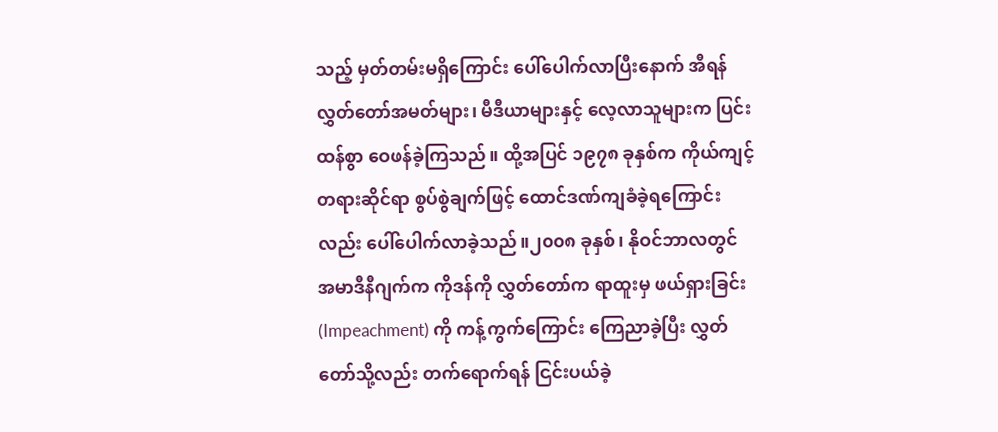သည့် မှတ်တမ်းမရှိကြောင်း ပေါ်ပေါက်လာပြီးနောက် အီရန်လွှတ်တော်အမတ်များ၊ မီဒီယာများနှင့် လေ့လာသူများက ပြင်းထန်စွာ ဝေဖန်ခဲ့ကြသည်။ ထို့အပြင် ၁၉၇၈ ခုနှစ်က ကိုယ်ကျင့်တရားဆိုင်ရာ စွပ်စွဲချက်ဖြင့် ထောင်ဒဏ်ကျခံခဲ့ရကြောင်းလည်း ပေါ်ပေါက်လာခဲ့သည်။၂၀၀၈ ခုနှစ်၊ နိုဝင်ဘာလတွင် အမာဒီနီဂျက်က ကိုဒန်ကို လွှတ်တော်က ရာထူးမှ ဖယ်ရှားခြင်း (Impeachment) ကို ကန့်ကွက်ကြောင်း ကြေညာခဲ့ပြီး လွှတ်တော်သို့လည်း တက်ရောက်ရန် ငြင်းပယ်ခဲ့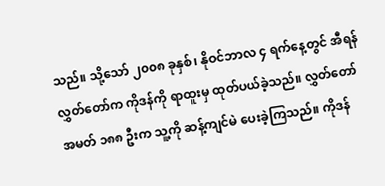သည်။ သို့သော် ၂၀၀၈ ခုနှစ်၊ နိုဝင်ဘာလ ၄ ရက်နေ့တွင် အီရန်လွှတ်တော်က ကိုဒန်ကို ရာထူးမှ ထုတ်ပယ်ခဲ့သည်။ လွှတ်တော်အမတ် ၁၈၈ ဦးက သူ့ကို ဆန့်ကျင်မဲ ပေးခဲ့ကြသည်။ ကိုဒန်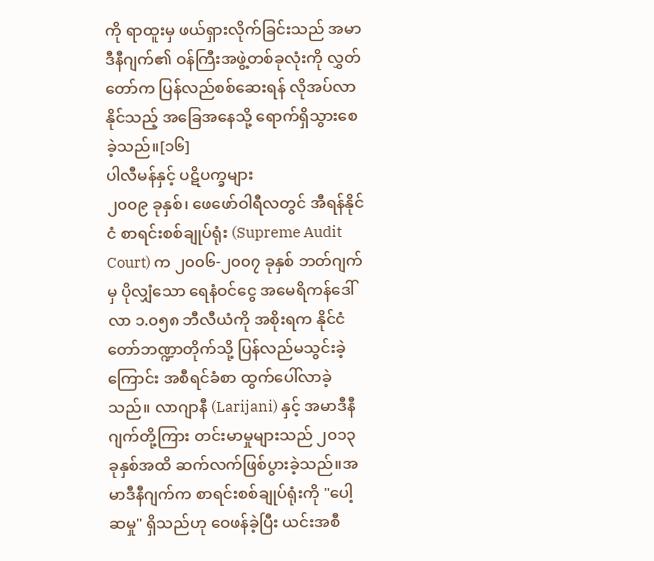ကို ရာထူးမှ ဖယ်ရှားလိုက်ခြင်းသည် အမာဒီနီဂျက်၏ ဝန်ကြီးအဖွဲ့တစ်ခုလုံးကို လွှတ်တော်က ပြန်လည်စစ်ဆေးရန် လိုအပ်လာနိုင်သည့် အခြေအနေသို့ ရောက်ရှိသွားစေခဲ့သည်။[၁၆]
ပါလီမန်နှင့် ပဋိပက္ခများ
၂၀၀၉ ခုနှစ်၊ ဖေဖော်ဝါရီလတွင် အီရန်နိုင်ငံ စာရင်းစစ်ချုပ်ရုံး (Supreme Audit Court) က ၂၀၀၆-၂၀၀၇ ခုနှစ် ဘတ်ဂျက်မှ ပိုလျှံသော ရေနံဝင်ငွေ အမေရိကန်ဒေါ်လာ ၁.၀၅၈ ဘီလီယံကို အစိုးရက နိုင်ငံတော်ဘဏ္ဍာတိုက်သို့ ပြန်လည်မသွင်းခဲ့ကြောင်း အစီရင်ခံစာ ထွက်ပေါ်လာခဲ့သည်။ လာဂျာနီ (Larijani) နှင့် အမာဒီနီဂျက်တို့ကြား တင်းမာမှုများသည် ၂၀၁၃ ခုနှစ်အထိ ဆက်လက်ဖြစ်ပွားခဲ့သည်။အမာဒီနီဂျက်က စာရင်းစစ်ချုပ်ရုံးကို "ပေါ့ဆမှု" ရှိသည်ဟု ဝေဖန်ခဲ့ပြီး ယင်းအစီ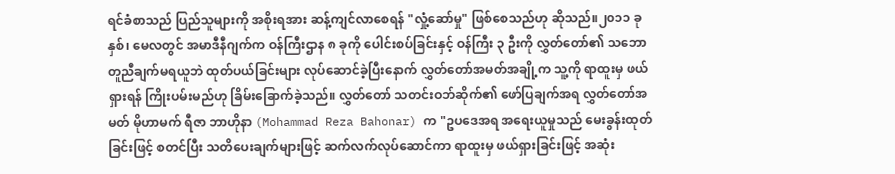ရင်ခံစာသည် ပြည်သူများကို အစိုးရအား ဆန့်ကျင်လာစေရန် "လှုံ့ဆော်မှု" ဖြစ်စေသည်ဟု ဆိုသည်။၂၀၁၁ ခုနှစ်၊ မေလတွင် အမာဒီနီဂျက်က ဝန်ကြီးဌာန ၈ ခုကို ပေါင်းစပ်ခြင်းနှင့် ဝန်ကြီး ၃ ဦးကို လွှတ်တော်၏ သဘောတူညီချက်မရယူဘဲ ထုတ်ပယ်ခြင်းများ လုပ်ဆောင်ခဲ့ပြီးနောက် လွှတ်တော်အမတ်အချို့က သူ့ကို ရာထူးမှ ဖယ်ရှားရန် ကြိုးပမ်းမည်ဟု ခြိမ်းခြောက်ခဲ့သည်။ လွှတ်တော် သတင်းဝဘ်ဆိုက်၏ ဖော်ပြချက်အရ လွှတ်တော်အမတ် မိုဟာမက် ရီဇာ ဘာဟိုနာ (Mohammad Reza Bahonar) က "ဥပဒေအရ အရေးယူမှုသည် မေးခွန်းထုတ်ခြင်းဖြင့် စတင်ပြီး သတိပေးချက်များဖြင့် ဆက်လက်လုပ်ဆောင်ကာ ရာထူးမှ ဖယ်ရှားခြင်းဖြင့် အဆုံး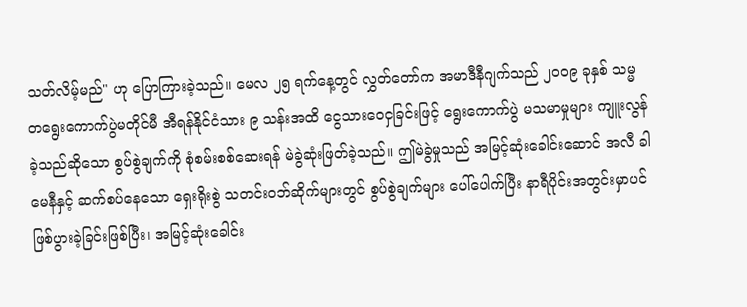သတ်လိမ့်မည်" ဟု ပြောကြားခဲ့သည်။ မေလ ၂၅ ရက်နေ့တွင် လွှတ်တော်က အမာဒီနီဂျက်သည် ၂၀၀၉ ခုနှစ် သမ္မတရွေးကောက်ပွဲမတိုင်မီ အီရန်နိုင်ငံသား ၉ သန်းအထိ ငွေသားဝေငှခြင်းဖြင့် ရွေးကောက်ပွဲ မသမာမှုများ ကျူးလွန်ခဲ့သည်ဆိုသော စွပ်စွဲချက်ကို စုံစမ်းစစ်ဆေးရန် မဲခွဲဆုံးဖြတ်ခဲ့သည်။ ဤမဲခွဲမှုသည် အမြင့်ဆုံးခေါင်းဆောင် အလီ ခါမေနီနှင့် ဆက်စပ်နေသော ရှေးရိုးစွဲ သတင်းဝဘ်ဆိုက်များတွင် စွပ်စွဲချက်များ ပေါ်ပေါက်ပြီး နာရီပိုင်းအတွင်းမှာပင် ဖြစ်ပွားခဲ့ခြင်းဖြစ်ပြီး၊ အမြင့်ဆုံးခေါင်း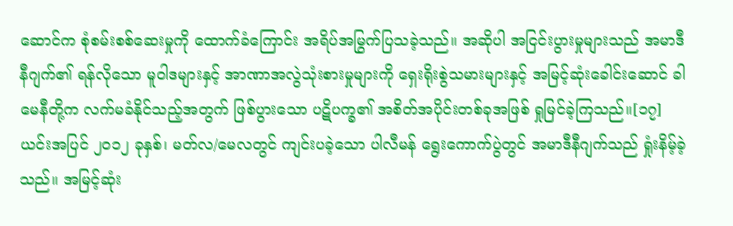ဆောင်က စုံစမ်းစစ်ဆေးမှုကို ထောက်ခံကြောင်း အရိပ်အမြွက်ပြသခဲ့သည်။ အဆိုပါ အငြင်းပွားမှုများသည် အမာဒီနီဂျက်၏ ရန်လိုသော မူဝါဒများနှင့် အာဏာအလွဲသုံးစားမှုများကို ရှေးရိုးစွဲသမားများနှင့် အမြင့်ဆုံးခေါင်းဆောင် ခါမေနီတို့က လက်မခံနိုင်သည့်အတွက် ဖြစ်ပွားသော ပဋိပက္ခ၏ အစိတ်အပိုင်းတစ်ခုအဖြစ် ရှုမြင်ခဲ့ကြသည်။[၁၇]
ယင်းအပြင် ၂၀၁၂ ခုနှစ်၊ မတ်လ/မေလတွင် ကျင်းပခဲ့သော ပါလီမန် ရွေးကောက်ပွဲတွင် အမာဒီနီဂျက်သည် ရှုံးနိမ့်ခဲ့သည်။ အမြင့်ဆုံး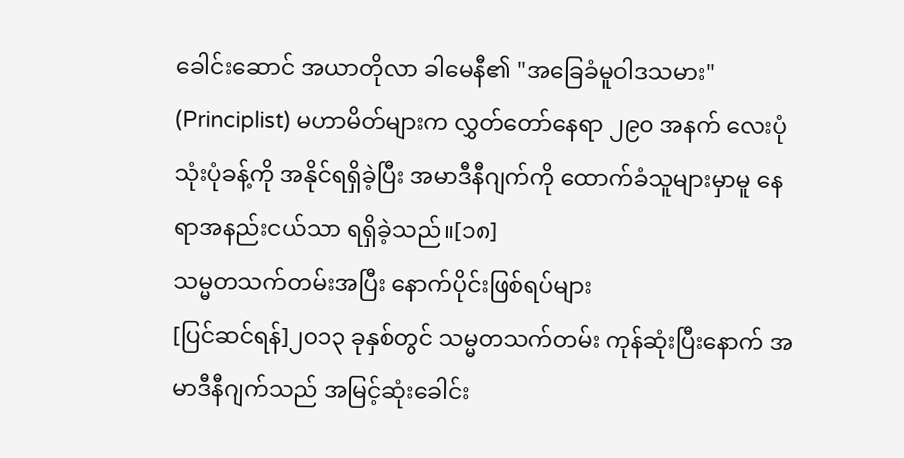ခေါင်းဆောင် အယာတိုလာ ခါမေနီ၏ "အခြေခံမူဝါဒသမား" (Principlist) မဟာမိတ်များက လွှတ်တော်နေရာ ၂၉၀ အနက် လေးပုံသုံးပုံခန့်ကို အနိုင်ရရှိခဲ့ပြီး အမာဒီနီဂျက်ကို ထောက်ခံသူများမှာမူ နေရာအနည်းငယ်သာ ရရှိခဲ့သည်။[၁၈]
သမ္မတသက်တမ်းအပြီး နောက်ပိုင်းဖြစ်ရပ်များ
[ပြင်ဆင်ရန်]၂၀၁၃ ခုနှစ်တွင် သမ္မတသက်တမ်း ကုန်ဆုံးပြီးနောက် အမာဒီနီဂျက်သည် အမြင့်ဆုံးခေါင်း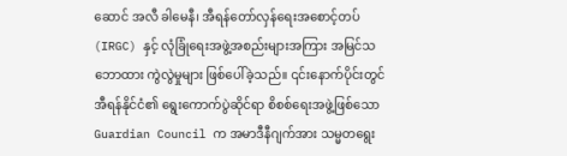ဆောင် အလီ ခါမေနီ၊ အီရန်တော်လှန်ရေးအစောင့်တပ် (IRGC) နှင့် လုံခြုံရေးအဖွဲ့အစည်းများအကြား အမြင်သဘောထား ကွဲလွဲမှုများ ဖြစ်ပေါ်ခဲ့သည်။ ၎င်းနောက်ပိုင်းတွင် အီရန်နိုင်ငံ၏ ရွေးကောက်ပွဲဆိုင်ရာ စိစစ်ရေးအဖွဲ့ဖြစ်သော Guardian Council က အမာဒီနီဂျက်အား သမ္မတရွေး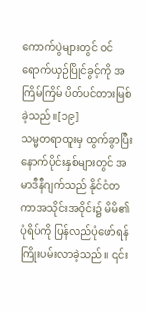ကောက်ပွဲများတွင် ဝင်ရောက်ယှဉ်ပြိုင်ခွင့်ကို အကြိမ်ကြိမ် ပိတ်ပင်တားမြစ်ခဲ့သည်။[၁၉]
သမ္မတရာထူးမှ ထွက်ခွာပြီးနောက်ပိုင်းနှစ်များတွင် အမာဒီနီဂျက်သည် နိုင်ငံတကာအသိုင်းအဝိုင်း၌ မိမိ၏ပုံရိပ်ကို ပြန်လည်ပုံဖော်ရန် ကြိုးပမ်းလာခဲ့သည်။ ၎င်း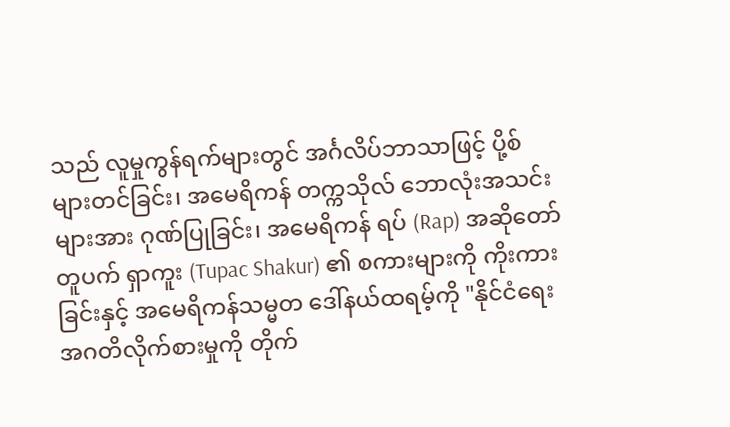သည် လူမှုကွန်ရက်များတွင် အင်္ဂလိပ်ဘာသာဖြင့် ပို့စ်များတင်ခြင်း၊ အမေရိကန် တက္ကသိုလ် ဘောလုံးအသင်းများအား ဂုဏ်ပြုခြင်း၊ အမေရိကန် ရပ် (Rap) အဆိုတော် တူပက် ရှာကူး (Tupac Shakur) ၏ စကားများကို ကိုးကားခြင်းနှင့် အမေရိကန်သမ္မတ ဒေါ်နယ်ထရမ့်ကို "နိုင်ငံရေးအဂတိလိုက်စားမှုကို တိုက်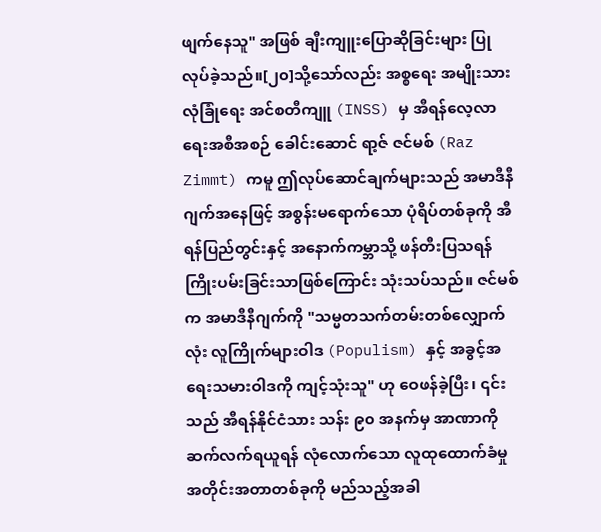ဖျက်နေသူ" အဖြစ် ချီးကျူးပြောဆိုခြင်းများ ပြုလုပ်ခဲ့သည်။[၂၀]သို့သော်လည်း အစ္စရေး အမျိုးသားလုံခြုံရေး အင်စတီကျူ (INSS) မှ အီရန်လေ့လာရေးအစီအစဉ် ခေါင်းဆောင် ရာ့ဇ် ဇင်မစ် (Raz Zimmt) ကမူ ဤလုပ်ဆောင်ချက်များသည် အမာဒီနီဂျက်အနေဖြင့် အစွန်းမရောက်သော ပုံရိပ်တစ်ခုကို အီရန်ပြည်တွင်းနှင့် အနောက်ကမ္ဘာသို့ ဖန်တီးပြသရန် ကြိုးပမ်းခြင်းသာဖြစ်ကြောင်း သုံးသပ်သည်။ ဇင်မစ်က အမာဒီနီဂျက်ကို "သမ္မတသက်တမ်းတစ်လျှောက်လုံး လူကြိုက်များဝါဒ (Populism) နှင့် အခွင့်အရေးသမားဝါဒကို ကျင့်သုံးသူ" ဟု ဝေဖန်ခဲ့ပြီး၊ ၎င်းသည် အီရန်နိုင်ငံသား သန်း ၉၀ အနက်မှ အာဏာကို ဆက်လက်ရယူရန် လုံလောက်သော လူထုထောက်ခံမှု အတိုင်းအတာတစ်ခုကို မည်သည့်အခါ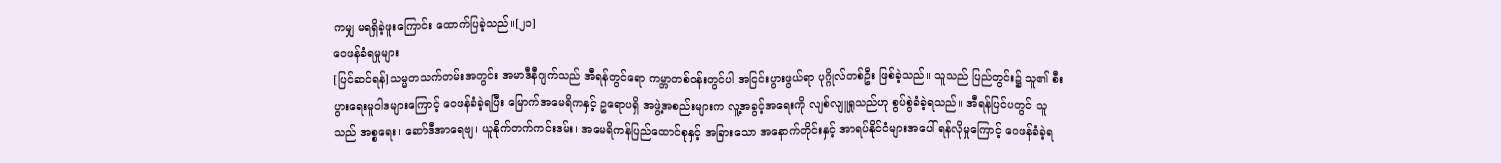ကမျှ မရရှိခဲ့ဖူးကြောင်း ထောက်ပြခဲ့သည်။[၂၁]
ဝေဖန်ခံရမှုများ
[ပြင်ဆင်ရန်]သမ္မတသက်တမ်းအတွင်း အမာဒီနီဂျက်သည် အီရန်တွင်ရော ကမ္ဘာတစ်ဝန်းတွင်ပါ အငြင်းပွားဖွယ်ရာ ပုဂ္ဂိုလ်တစ်ဦး ဖြစ်ခဲ့သည်။ သူသည် ပြည်တွင်း၌ သူ၏ စီးပွားရေးမူဝါဒများကြောင့် ဝေဖန်ခံခဲ့ရပြီး မြောက်အမေရိကနှင့် ဥရောပရှိ အဖွဲ့အစည်းများက လူ့အခွင့်အရေးကို လျစ်လျူရှုသည်ဟု စွပ်စွဲခံခဲ့ရသည်။ အီရန်ပြင်ပတွင် သူသည် အစ္စရေး၊ ဆော်ဒီအာရေဗျ၊ ယူနိုက်တက်ကင်းဒမ်း၊ အမေရိကန်ပြည်ထောင်စုနှင့် အခြားသော အနောက်တိုင်းနှင့် အာရပ်နိုင်ငံများအပေါ် ရန်လိုမှုကြောင့် ဝေဖန်ခံခဲ့ရ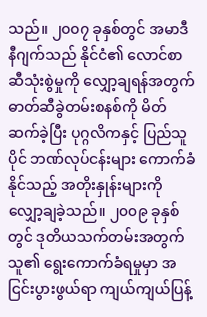သည်။ ၂၀၀၇ ခုနှစ်တွင် အမာဒီနီဂျက်သည် နိုင်ငံ၏ လောင်စာဆီသုံးစွဲမှုကို လျှော့ချရန်အတွက် ဓာတ်ဆီခွဲတမ်းစနစ်ကို မိတ်ဆက်ခဲ့ပြီး ပုဂ္ဂလိကနှင့် ပြည်သူပိုင် ဘဏ်လုပ်ငန်းများ ကောက်ခံနိုင်သည့် အတိုးနှုန်းများကို လျှော့ချခဲ့သည်။ ၂၀၀၉ ခုနှစ်တွင် ဒုတိယသက်တမ်းအတွက် သူ၏ ရွေးကောက်ခံရမှုမှာ အငြင်းပွားဖွယ်ရာ ကျယ်ကျယ်ပြန့်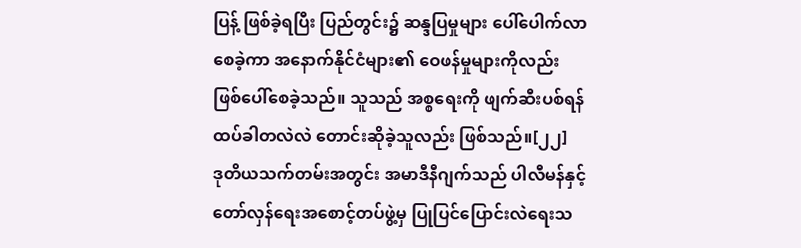ပြန့် ဖြစ်ခဲ့ရပြီး ပြည်တွင်း၌ ဆန္ဒပြမှုများ ပေါ်ပေါက်လာစေခဲ့ကာ အနောက်နိုင်ငံများ၏ ဝေဖန်မှုများကိုလည်း ဖြစ်ပေါ်စေခဲ့သည်။ သူသည် အစ္စရေးကို ဖျက်ဆီးပစ်ရန် ထပ်ခါတလဲလဲ တောင်းဆိုခဲ့သူလည်း ဖြစ်သည်။[၂၂]
ဒုတိယသက်တမ်းအတွင်း အမာဒီနီဂျက်သည် ပါလီမန်နှင့် တော်လှန်ရေးအစောင့်တပ်ဖွဲ့မှ ပြုပြင်ပြောင်းလဲရေးသ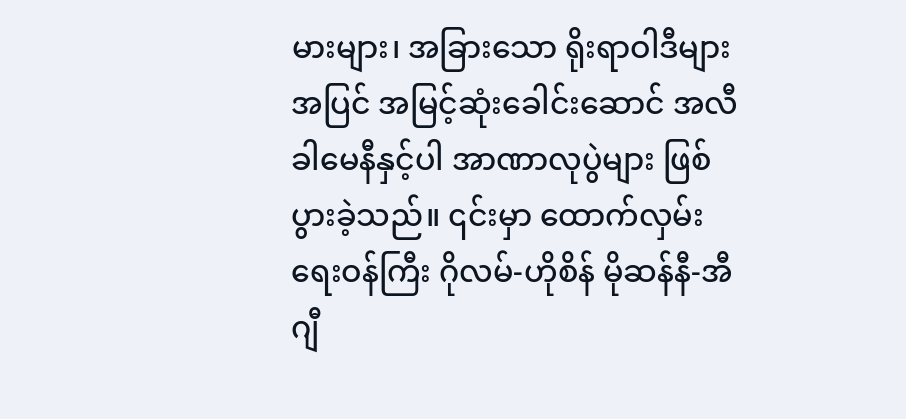မားများ၊ အခြားသော ရိုးရာဝါဒီများအပြင် အမြင့်ဆုံးခေါင်းဆောင် အလီ ခါမေနီနှင့်ပါ အာဏာလုပွဲများ ဖြစ်ပွားခဲ့သည်။ ၎င်းမှာ ထောက်လှမ်းရေးဝန်ကြီး ဂိုလမ်-ဟိုစိန် မိုဆန်နီ-အီဂျီ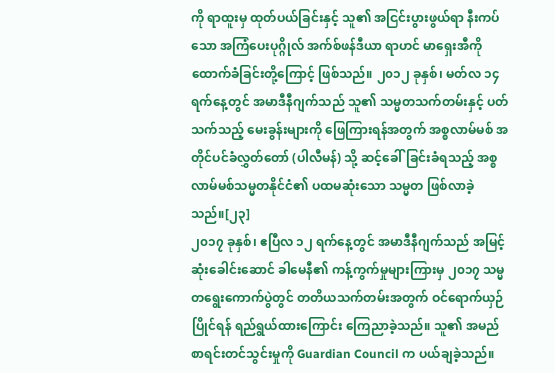ကို ရာထူးမှ ထုတ်ပယ်ခြင်းနှင့် သူ၏ အငြင်းပွားဖွယ်ရာ နီးကပ်သော အကြံပေးပုဂ္ဂိုလ် အက်စ်ဖန်ဒီယာ ရာဟင် မာရှေးအီကို ထောက်ခံခြင်းတို့ကြောင့် ဖြစ်သည်။ ၂၀၁၂ ခုနှစ်၊ မတ်လ ၁၄ ရက်နေ့တွင် အမာဒီနီဂျက်သည် သူ၏ သမ္မတသက်တမ်းနှင့် ပတ်သက်သည့် မေးခွန်းများကို ဖြေကြားရန်အတွက် အစ္စလာမ်မစ် အတိုင်ပင်ခံလွှတ်တော် (ပါလီမန်) သို့ ဆင့်ခေါ်ခြင်းခံရသည့် အစ္စလာမ်မစ်သမ္မတနိုင်ငံ၏ ပထမဆုံးသော သမ္မတ ဖြစ်လာခဲ့သည်။[၂၃]
၂၀၁၇ ခုနှစ်၊ ဧပြီလ ၁၂ ရက်နေ့တွင် အမာဒီနီဂျက်သည် အမြင့်ဆုံးခေါင်းဆောင် ခါမေနီ၏ ကန့်ကွက်မှုများကြားမှ ၂၀၁၇ သမ္မတရွေးကောက်ပွဲတွင် တတိယသက်တမ်းအတွက် ဝင်ရောက်ယှဉ်ပြိုင်ရန် ရည်ရွယ်ထားကြောင်း ကြေညာခဲ့သည်။ သူ၏ အမည်စာရင်းတင်သွင်းမှုကို Guardian Council က ပယ်ချခဲ့သည်။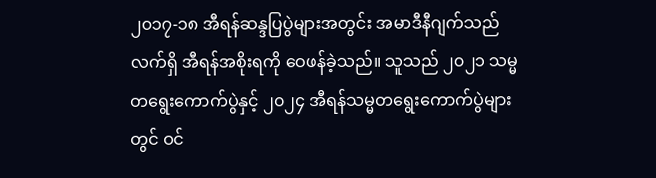၂၀၁၇-၁၈ အီရန်ဆန္ဒပြပွဲများအတွင်း အမာဒီနီဂျက်သည် လက်ရှိ အီရန်အစိုးရကို ဝေဖန်ခဲ့သည်။ သူသည် ၂၀၂၁ သမ္မတရွေးကောက်ပွဲနှင့် ၂၀၂၄ အီရန်သမ္မတရွေးကောက်ပွဲများတွင် ဝင်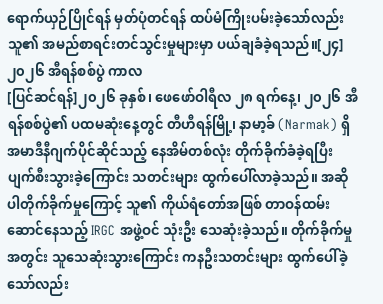ရောက်ယှဉ်ပြိုင်ရန် မှတ်ပုံတင်ရန် ထပ်မံကြိုးပမ်းခဲ့သော်လည်း သူ၏ အမည်စာရင်းတင်သွင်းမှုများမှာ ပယ်ချခံခဲ့ရသည်။[၂၄]
၂၀၂၆ အီရန်စစ်ပွဲ ကာလ
[ပြင်ဆင်ရန်]၂၀၂၆ ခုနှစ်၊ ဖေဖော်ဝါရီလ ၂၈ ရက်နေ့၊ ၂၀၂၆ အီရန်စစ်ပွဲ၏ ပထမဆုံးနေ့တွင် တီဟီရန်မြို့၊ နာမာ့ခ် (Narmak) ရှိ အမာဒီနီဂျက်ပိုင်ဆိုင်သည့် နေအိမ်တစ်လုံး တိုက်ခိုက်ခံခဲ့ရပြီး ပျက်စီးသွားခဲ့ကြောင်း သတင်းများ ထွက်ပေါ်လာခဲ့သည်။ အဆိုပါတိုက်ခိုက်မှုကြောင့် သူ၏ ကိုယ်ရံတော်အဖြစ် တာဝန်ထမ်းဆောင်နေသည့် IRGC အဖွဲ့ဝင် သုံးဦး သေဆုံးခဲ့သည်။ တိုက်ခိုက်မှုအတွင်း သူသေဆုံးသွားကြောင်း ကနဦးသတင်းများ ထွက်ပေါ်ခဲ့သော်လည်း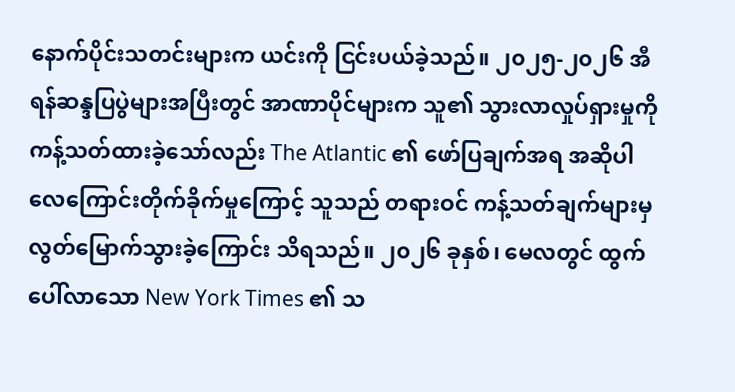နောက်ပိုင်းသတင်းများက ယင်းကို ငြင်းပယ်ခဲ့သည်။ ၂၀၂၅-၂၀၂၆ အီရန်ဆန္ဒပြပွဲများအပြီးတွင် အာဏာပိုင်များက သူ၏ သွားလာလှုပ်ရှားမှုကို ကန့်သတ်ထားခဲ့သော်လည်း The Atlantic ၏ ဖော်ပြချက်အရ အဆိုပါ လေကြောင်းတိုက်ခိုက်မှုကြောင့် သူသည် တရားဝင် ကန့်သတ်ချက်များမှ လွတ်မြောက်သွားခဲ့ကြောင်း သိရသည်။ ၂၀၂၆ ခုနှစ်၊ မေလတွင် ထွက်ပေါ်လာသော New York Times ၏ သ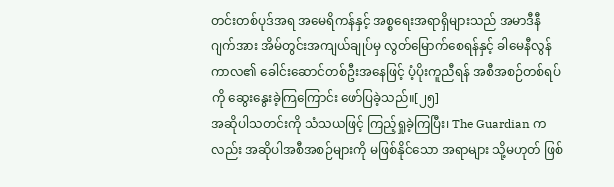တင်းတစ်ပုဒ်အရ အမေရိကန်နှင့် အစ္စရေးအရာရှိများသည် အမာဒီနီဂျက်အား အိမ်တွင်းအကျယ်ချုပ်မှ လွတ်မြောက်စေရန်နှင့် ခါမေနီလွန်ကာလ၏ ခေါင်းဆောင်တစ်ဦးအနေဖြင့် ပံ့ပိုးကူညီရန် အစီအစဉ်တစ်ရပ်ကို ဆွေးနွေးခဲ့ကြကြောင်း ဖော်ပြခဲ့သည်။[၂၅]
အဆိုပါသတင်းကို သံသယဖြင့် ကြည့်ရှုခဲ့ကြပြီး၊ The Guardian ကလည်း အဆိုပါအစီအစဉ်များကို မဖြစ်နိုင်သော အရာများ သို့မဟုတ် ဖြစ်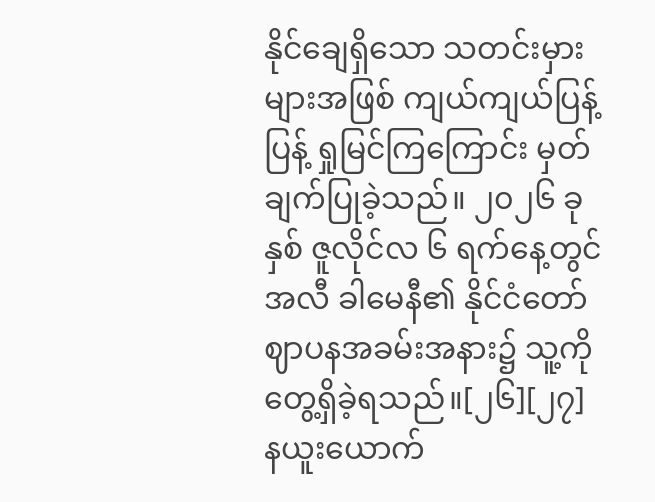နိုင်ချေရှိသော သတင်းမှားများအဖြစ် ကျယ်ကျယ်ပြန့်ပြန့် ရှုမြင်ကြကြောင်း မှတ်ချက်ပြုခဲ့သည်။ ၂၀၂၆ ခုနှစ် ဇူလိုင်လ ၆ ရက်နေ့တွင် အလီ ခါမေနီ၏ နိုင်ငံတော်ဈာပနအခမ်းအနား၌ သူ့ကို တွေ့ရှိခဲ့ရသည်။[၂၆][၂၇]
နယူးယောက်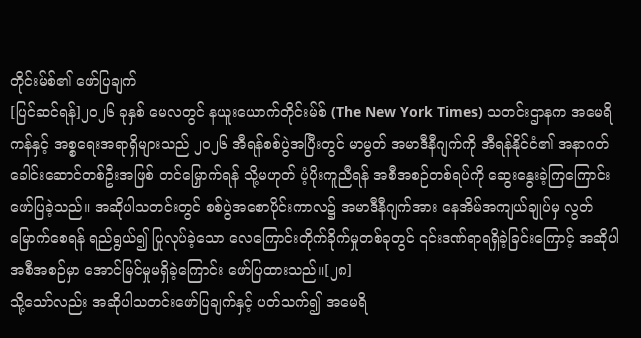တိုင်းမ်စ်၏ ဖော်ပြချက်
[ပြင်ဆင်ရန်]၂၀၂၆ ခုနှစ် မေလတွင် နယူးယောက်တိုင်းမ်စ် (The New York Times) သတင်းဌာနက အမေရိကန်နှင့် အစ္စရေးအရာရှိများသည် ၂၀၂၆ အီရန်စစ်ပွဲအပြီးတွင် မာမွတ် အမာဒီနီဂျက်ကို အီရန်နိုင်ငံ၏ အနာဂတ်ခေါင်းဆောင်တစ်ဦးအဖြစ် တင်မြှောက်ရန် သို့မဟုတ် ပံ့ပိုးကူညီရန် အစီအစဉ်တစ်ရပ်ကို ဆွေးနွေးခဲ့ကြကြောင်း ဖော်ပြခဲ့သည်။ အဆိုပါသတင်းတွင် စစ်ပွဲအစောပိုင်းကာလ၌ အမာဒီနီဂျက်အား နေအိမ်အကျယ်ချုပ်မှ လွတ်မြောက်စေရန် ရည်ရွယ်၍ ပြုလုပ်ခဲ့သော လေကြောင်းတိုက်ခိုက်မှုတစ်ခုတွင် ၎င်းဒဏ်ရာရရှိခဲ့ခြင်းကြောင့် အဆိုပါအစီအစဉ်မှာ အောင်မြင်မှုမရှိခဲ့ကြောင်း ဖော်ပြထားသည်။[၂၈]
သို့သော်လည်း အဆိုပါသတင်းဖော်ပြချက်နှင့် ပတ်သက်၍ အမေရိ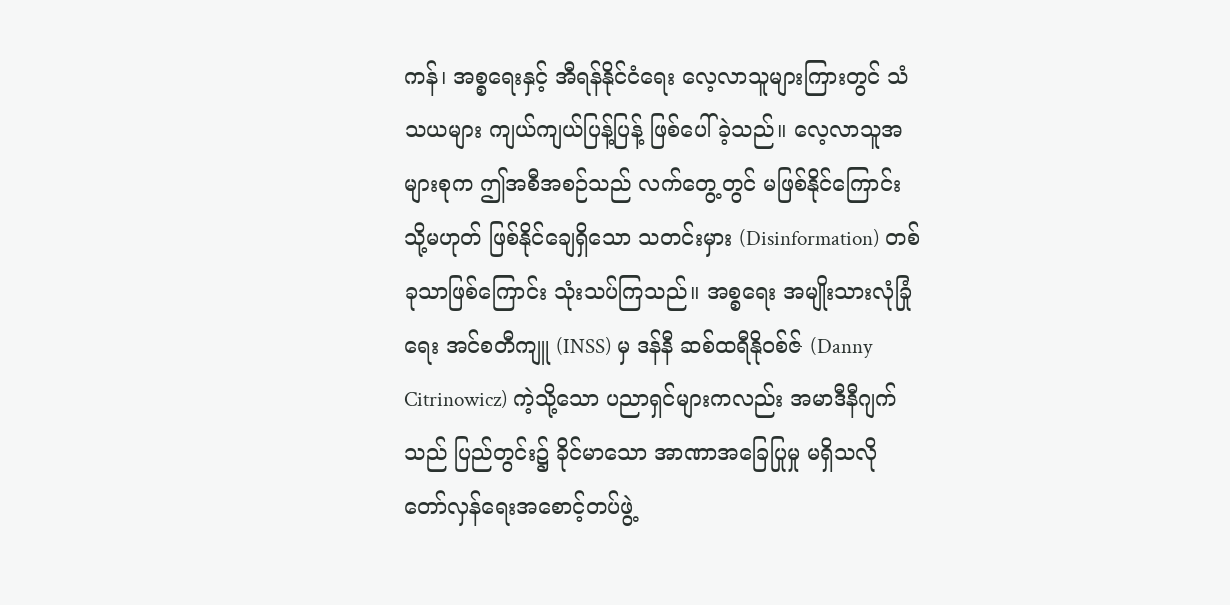ကန်၊ အစ္စရေးနှင့် အီရန်နိုင်ငံရေး လေ့လာသူများကြားတွင် သံသယများ ကျယ်ကျယ်ပြန့်ပြန့် ဖြစ်ပေါ်ခဲ့သည်။ လေ့လာသူအများစုက ဤအစီအစဉ်သည် လက်တွေ့တွင် မဖြစ်နိုင်ကြောင်း သို့မဟုတ် ဖြစ်နိုင်ချေရှိသော သတင်းမှား (Disinformation) တစ်ခုသာဖြစ်ကြောင်း သုံးသပ်ကြသည်။ အစ္စရေး အမျိုးသားလုံခြုံရေး အင်စတီကျူ (INSS) မှ ဒန်နီ ဆစ်ထရီနိုဝစ်ဇ် (Danny Citrinowicz) ကဲ့သို့သော ပညာရှင်များကလည်း အမာဒီနီဂျက်သည် ပြည်တွင်း၌ ခိုင်မာသော အာဏာအခြေပြုမှု မရှိသလို တော်လှန်ရေးအစောင့်တပ်ဖွဲ့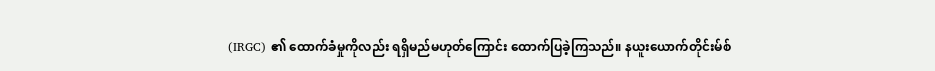(IRGC) ၏ ထောက်ခံမှုကိုလည်း ရရှိမည်မဟုတ်ကြောင်း ထောက်ပြခဲ့ကြသည်။ နယူးယောက်တိုင်းမ်စ်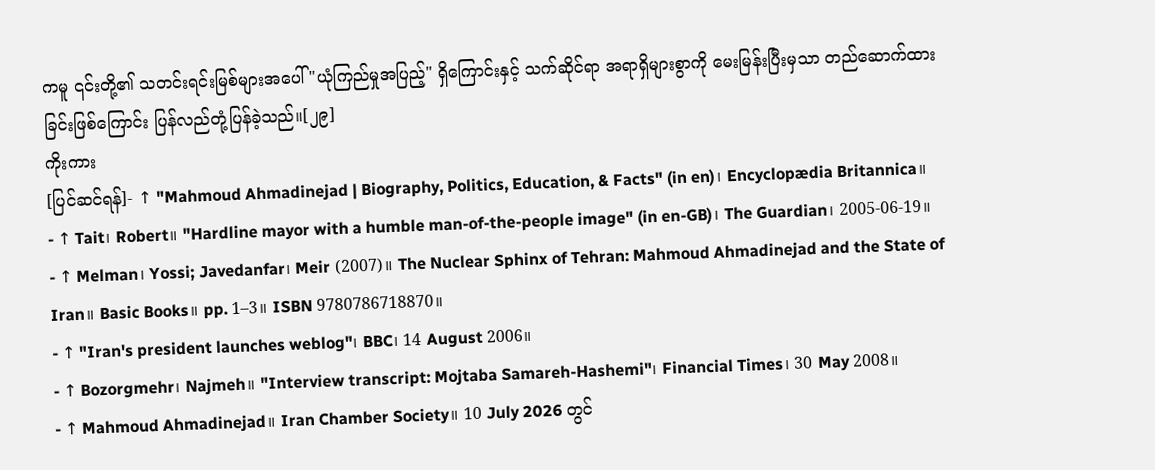ကမူ ၎င်းတို့၏ သတင်းရင်းမြစ်များအပေါ် "ယုံကြည်မှုအပြည့်" ရှိကြောင်းနှင့် သက်ဆိုင်ရာ အရာရှိများစွာကို မေးမြန်းပြီးမှသာ တည်ဆောက်ထားခြင်းဖြစ်ကြောင်း ပြန်လည်တုံ့ပြန်ခဲ့သည်။[၂၉]
ကိုးကား
[ပြင်ဆင်ရန်]- ↑ "Mahmoud Ahmadinejad | Biography, Politics, Education, & Facts" (in en)၊ Encyclopædia Britannica။
- ↑ Tait၊ Robert။ "Hardline mayor with a humble man-of-the-people image" (in en-GB)၊ The Guardian၊ 2005-06-19။
- ↑ Melman၊ Yossi; Javedanfar၊ Meir (2007)။ The Nuclear Sphinx of Tehran: Mahmoud Ahmadinejad and the State of Iran။ Basic Books။ pp. 1–3။ ISBN 9780786718870။
- ↑ "Iran's president launches weblog"၊ BBC၊ 14 August 2006။
- ↑ Bozorgmehr၊ Najmeh။ "Interview transcript: Mojtaba Samareh-Hashemi"၊ Financial Times၊ 30 May 2008။
- ↑ Mahmoud Ahmadinejad။ Iran Chamber Society။ 10 July 2026 တွင်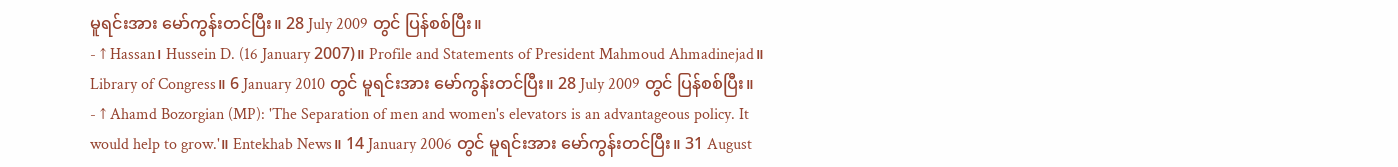မူရင်းအား မော်ကွန်းတင်ပြီး။ 28 July 2009 တွင် ပြန်စစ်ပြီး။
- ↑ Hassan၊ Hussein D. (16 January 2007)။ Profile and Statements of President Mahmoud Ahmadinejad။ Library of Congress။ 6 January 2010 တွင် မူရင်းအား မော်ကွန်းတင်ပြီး။ 28 July 2009 တွင် ပြန်စစ်ပြီး။
- ↑ Ahamd Bozorgian (MP): 'The Separation of men and women's elevators is an advantageous policy. It would help to grow.'။ Entekhab News။ 14 January 2006 တွင် မူရင်းအား မော်ကွန်းတင်ပြီး။ 31 August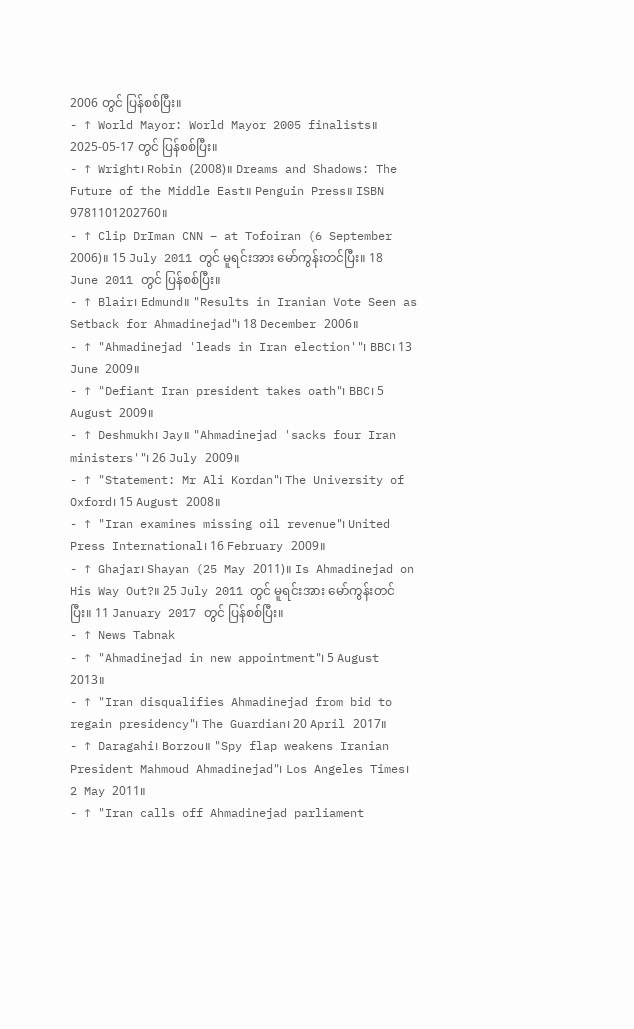2006 တွင် ပြန်စစ်ပြီး။
- ↑ World Mayor: World Mayor 2005 finalists။ 2025-05-17 တွင် ပြန်စစ်ပြီး။
- ↑ Wright၊ Robin (2008)။ Dreams and Shadows: The Future of the Middle East။ Penguin Press။ ISBN 9781101202760။
- ↑ Clip DrIman CNN – at Tofoiran (6 September 2006)။ 15 July 2011 တွင် မူရင်းအား မော်ကွန်းတင်ပြီး။ 18 June 2011 တွင် ပြန်စစ်ပြီး။
- ↑ Blair၊ Edmund။ "Results in Iranian Vote Seen as Setback for Ahmadinejad"၊ 18 December 2006။
- ↑ "Ahmadinejad 'leads in Iran election'"၊ BBC၊ 13 June 2009။
- ↑ "Defiant Iran president takes oath"၊ BBC၊ 5 August 2009။
- ↑ Deshmukh၊ Jay။ "Ahmadinejad 'sacks four Iran ministers'"၊ 26 July 2009။
- ↑ "Statement: Mr Ali Kordan"၊ The University of Oxford၊ 15 August 2008။
- ↑ "Iran examines missing oil revenue"၊ United Press International၊ 16 February 2009။
- ↑ Ghajar၊ Shayan (25 May 2011)။ Is Ahmadinejad on His Way Out?။ 25 July 2011 တွင် မူရင်းအား မော်ကွန်းတင်ပြီး။ 11 January 2017 တွင် ပြန်စစ်ပြီး။
- ↑ News Tabnak
- ↑ "Ahmadinejad in new appointment"၊ 5 August 2013။
- ↑ "Iran disqualifies Ahmadinejad from bid to regain presidency"၊ The Guardian၊ 20 April 2017။
- ↑ Daragahi၊ Borzou။ "Spy flap weakens Iranian President Mahmoud Ahmadinejad"၊ Los Angeles Times၊ 2 May 2011။
- ↑ "Iran calls off Ahmadinejad parliament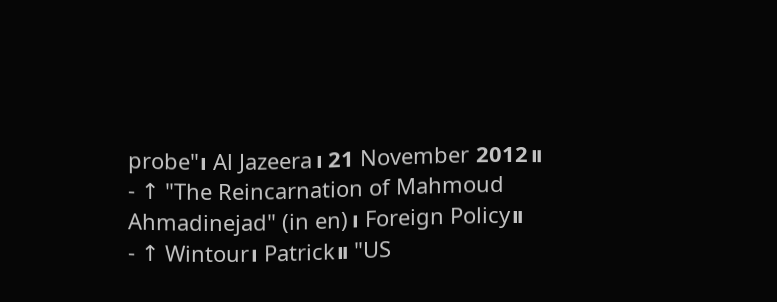probe"၊ Al Jazeera၊ 21 November 2012။
- ↑ "The Reincarnation of Mahmoud Ahmadinejad" (in en)၊ Foreign Policy။
- ↑ Wintour၊ Patrick။ "US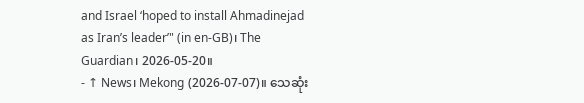and Israel ‘hoped to install Ahmadinejad as Iran’s leader’" (in en-GB)၊ The Guardian၊ 2026-05-20။
- ↑ News၊ Mekong (2026-07-07)။ သေဆုံး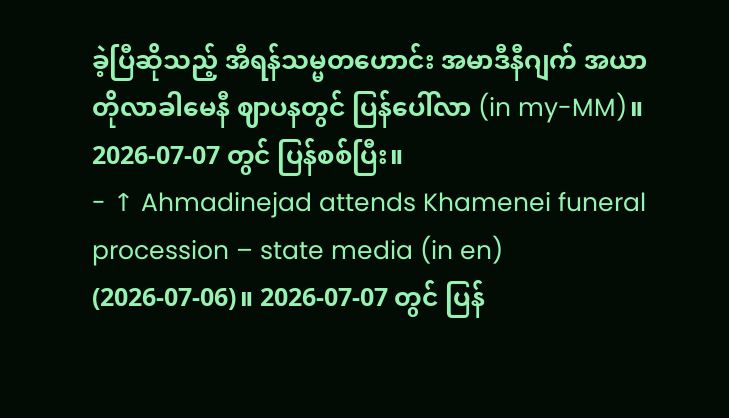ခဲ့ပြီဆိုသည့် အီရန်သမ္မတဟောင်း အမာဒီနီဂျက် အယာတိုလာခါမေနီ ဈာပနတွင် ပြန်ပေါ်လာ (in my-MM)။ 2026-07-07 တွင် ပြန်စစ်ပြီး။
- ↑ Ahmadinejad attends Khamenei funeral procession – state media (in en) (2026-07-06)။ 2026-07-07 တွင် ပြန်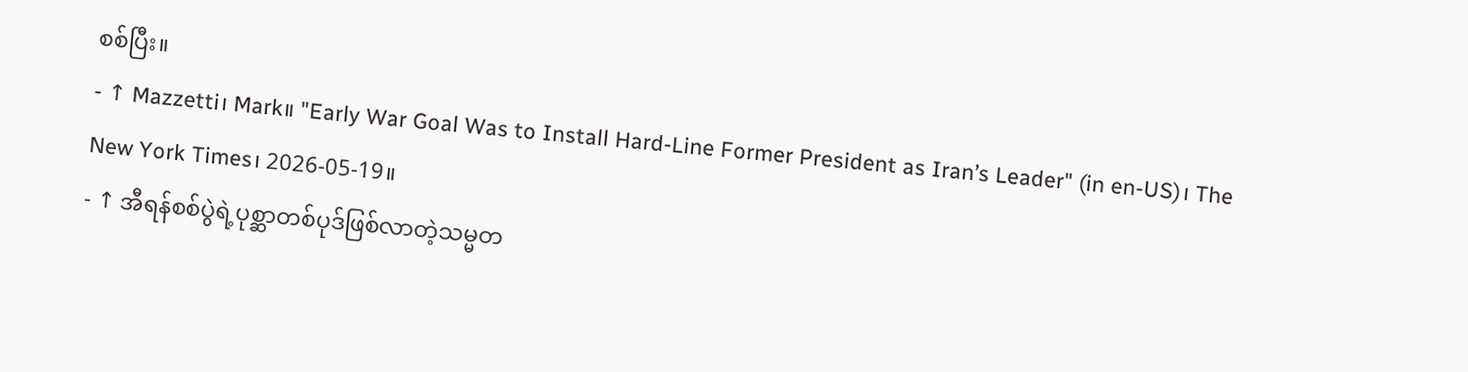စစ်ပြီး။
- ↑ Mazzetti၊ Mark။ "Early War Goal Was to Install Hard-Line Former President as Iran’s Leader" (in en-US)၊ The New York Times၊ 2026-05-19။
- ↑ အီရန်စစ်ပွဲရဲ့ပုစ္ဆာတစ်ပုဒ်ဖြစ်လာတဲ့သမ္မတ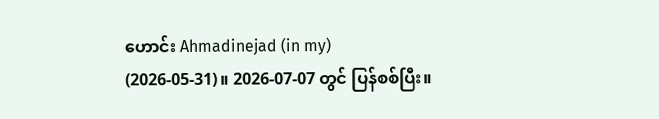ဟောင်း Ahmadinejad (in my) (2026-05-31)။ 2026-07-07 တွင် ပြန်စစ်ပြီး။